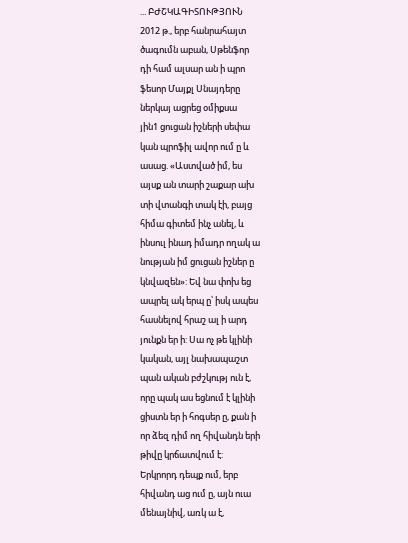... ԲԺՇԿԱԳԻՏՈՒԹՅՈՒՆ
2012 թ., երբ հանրահայտ
ծագումն աբան, Սթենֆոր
դի համ ալսար ան ի պրո
ֆեսոր Մայքլ Սնայդերը
ներկայ ացրեց օմիքսա
յին1 ցուցան իշների սեփա
կան պրոֆիլ ավոր ում ը և
ասաց. «Աստված իմ, ես
այսք ան տարի շաքար ախ
տի վտանգի տակ էի, բայց
հիմա գիտեմ ինչ անել, և
ինսուլ ինադ իմադր ողակ ա
նության իմ ցուցան իշներ ը
կնվազեն»: Եվ նա փոխ եց
ապրել ակ երպ ը՝ իսկ ապես
հասնելով հրաշ ալ ի արդ
յունքն եր ի: Սա ոչ թե կլինի
կական, այլ նախապաշտ
պան ական բժշկությ ուն է,
որը պակ աս եցնում է կլինի
ցիստն եր ի հոգսեր ը, քան ի
որ ձեզ դիմ ող հիվանդն երի
թիվը կրճատվում է:
Երկրորդ դեպք ում, երբ
հիվանդ աց ում ը, այն ուա
մենայնիվ, առկ ա է,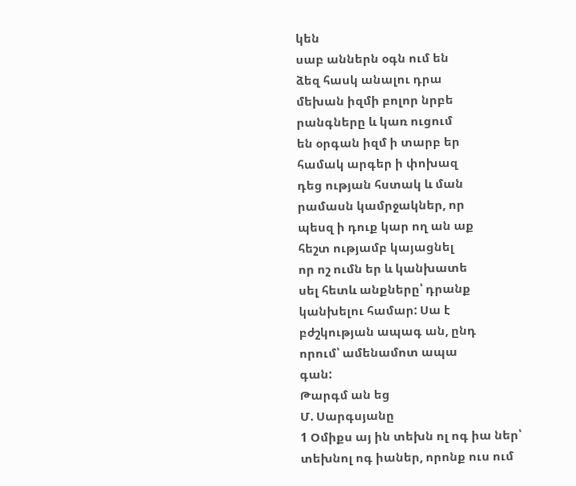կեն
սաբ աններն օգն ում են
ձեզ հասկ անալու դրա
մեխան իզմի բոլոր նրբե
րանգները և կառ ուցում
են օրգան իզմ ի տարբ եր
համակ արգեր ի փոխազ
դեց ության հստակ և ման
րամասն կամրջակներ, որ
պեսզ ի դուք կար ող ան աք
հեշտ ությամբ կայացնել
որ ոշ ումն եր և կանխատե
սել հետև անքները՝ դրանք
կանխելու համար: Սա է
բժշկության ապագ ան, ընդ
որում՝ ամենամոտ ապա
գան:
Թարգմ ան եց
Մ. Սարգսյանը
1 Օմիքս այ ին տեխն ոլ ոգ իա ներ՝
տեխնոլ ոգ իաներ, որոնք ուս ում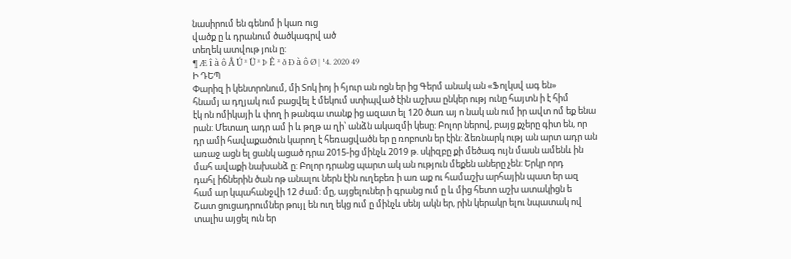նասիրում են գենոմ ի կառ ուց
վածք ը և դրանում ծածկագրվ ած
տեղեկ ատվութ յուն ը:
¶ Æ î à ô Â Ú ² Ü ² Þ Ê ² ð Ð à ô Ø | ¹4. 2020 49
Ի ԴԵՊ
Փարիզ ի կենտրոնում, մի Տոկ իոյ ի հյուր ան ոցն եր ից Գերմ անակ ան «Ֆոլկսվ ագ են»
հնամյ ա դղյակ ում բացվել է մեկում ստիպված էին աշխա ընկեր ությ ունը հայտն ի է հիմ
էկ ոն ոմիկայի և փող ի թանգա տանք ից ազատ ել 120 ծառ այ ո նակ ան ում իր ավտ ոմ եք ենա
րան: Մետաղ ադր ամ ի և թղթ ա ղի՝ անձն ակազմի կեսը: Բոլոր ներով, բայց քչերը գիտ են, որ
դր ամի հավաքածուն կարող է հեռացվածն եր ը ռոբոտն եր էին: ձեռնարկ ությ ան արտ ադր ան
առաջ ացն ել ցանկ ացած դրա 2015-ից մինչև 2019 թ. սկիզբը քի մեծագ ույն մասն ամենև ին
մահ ավաքի նախանձ ը: Բոլոր դրանց պարտ ակ ան ություն մեքեն աները չեն: Երկր որդ
դահլ իճներին ծան ոթ անալու ներն էին ուղեբեռ ի առ աք ու համաշխ արհային պատ եր ազ
համ ար կպահանջվի 12 ժամ: մը, այցելուներ ի գրանց ում ը և մից հետո աշխ ատակիցն ե
Շատ ցուցադրումներ թույլ են ուղ եկց ում ը մինչև սենյ ակն եր, րին կերակր ելու նպատակ ով
տալիս այցել ուն եր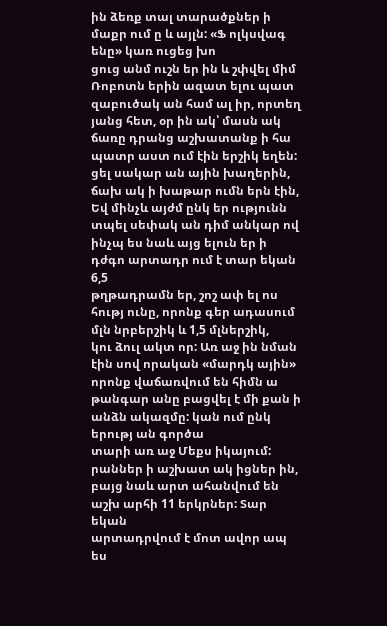ին ձեռք տալ տարածքներ ի մաքր ում ը և այլն: «Ֆ ոլկսվագ ենը» կառ ուցեց խո
ցուց անմ ուշն եր ին և շփվել միմ Ռոբոտն երին ազատ ելու պատ զաբուծակ ան համ ալ իր, որտեղ
յանց հետ, օր ին ակ՝ մասն ակ ճառը դրանց աշխատանք ի հա պատր աստ ում էին երշիկ եղեն:
ցել սակար ան ային խաղերին, ճախ ակ ի խաթար ումն երն էին, Եվ մինչև այժմ ընկ եր ությունն
տպել սեփակ ան դիմ անկար ով ինչպ ես նաև այց ելուն եր ի դժգո արտադր ում է տար եկան 6,5
թղթադրամն եր, շոշ ափ ել ոս հությ ունը, որոնք գեր ադասում մլն նրբերշիկ և 1,5 մլներշիկ,
կու ձուլ ակտ որ: Առ աջ ին նման էին սով որական «մարդկ ային» որոնք վաճառվում են հիմն ա
թանգար անը բացվել է մի քան ի անձն ակազմը: կան ում ընկ երությ ան գործա
տարի առ աջ Մեքս իկայում: րաններ ի աշխատ ակ իցներ ին,
բայց նաև արտ ահանվում են
աշխ արհի 11 երկրներ: Տար եկան
արտադրվում է մոտ ավոր ապ ես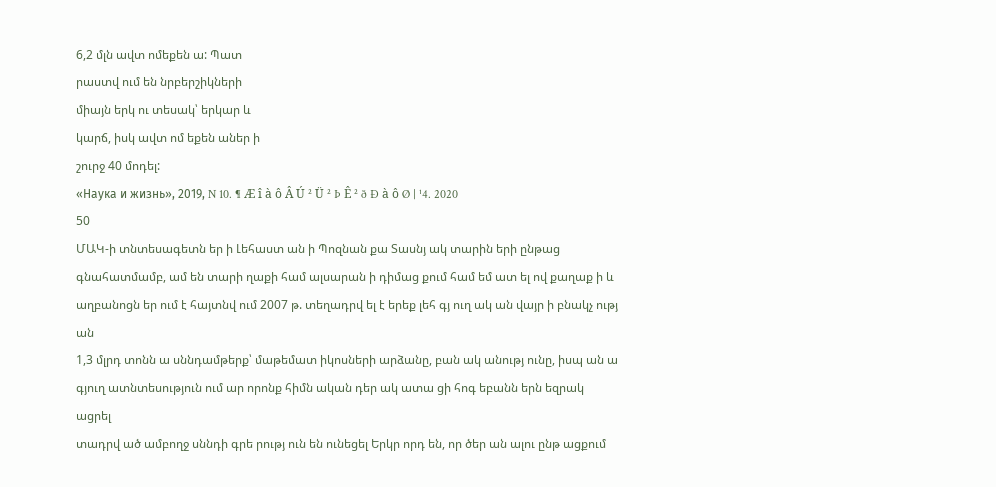6,2 մլն ավտ ոմեքեն ա: Պատ
րաստվ ում են նրբերշիկների
միայն երկ ու տեսակ՝ երկար և
կարճ, իսկ ավտ ոմ եքեն աներ ի
շուրջ 40 մոդել:
«Наука и жизнь», 2019, N 10. ¶ Æ î à ô Â Ú ² Ü ² Þ Ê ² ð Ð à ô Ø | ¹4. 2020
50
ՄԱԿ-ի տնտեսագետն եր ի Լեհաստ ան ի Պոզնան քա Տասնյ ակ տարին երի ընթաց
գնահատմամբ, ամ են տարի ղաքի համ ալսարան ի դիմաց քում համ եմ ատ ել ով քաղաք ի և
աղբանոցն եր ում է հայտնվ ում 2007 թ. տեղադրվ ել է երեք լեհ գյ ուղ ակ ան վայր ի բնակչ ությ ան
1,3 մլրդ տոնն ա սննդամթերք՝ մաթեմատ իկոսների արձանը, բան ակ անությ ունը, իսպ ան ա
գյուղ ատնտեսություն ում ար որոնք հիմն ական դեր ակ ատա ցի հոգ եբանն երն եզրակ ացրել
տադրվ ած ամբողջ սննդի գրե րությ ուն են ունեցել Երկր որդ են, որ ծեր ան ալու ընթ ացքում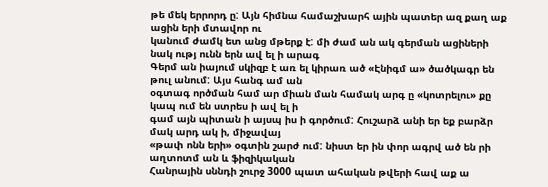թե մեկ երրորդ ը: Այն հիմնա համաշխարհ ային պատեր ազ քաղ աք ացին երի մտավոր ու
կանում ժամկ ետ անց մթերք է: մի ժամ ան ակ գերման ացիների նակ ությ ունն երն ավ ել ի արագ
Գերմ ան իայում սկիզբ է առ ել կիրառ ած «Էնիգմ ա» ծածկագր են թուլ անում: Այս հանգ ամ ան
օգտագ ործման համ ար միան ման համակ արգ ը «կոտրելու» քը կապ ում են ստրես ի ավ ել ի
գամ այն պիտան ի այսպ իս ի գործում: Հուշարձ անի եր եք բարձր մակ արդ ակ ի, միջավայ
«թափ ոնն երի» օգտին շարժ ում: նիստ եր ին փոր ագրվ ած են րի աղտոտմ ան և ֆիզիկական
Հանրային սննդի շուրջ 3000 պատ ահական թվերի հավ աք ա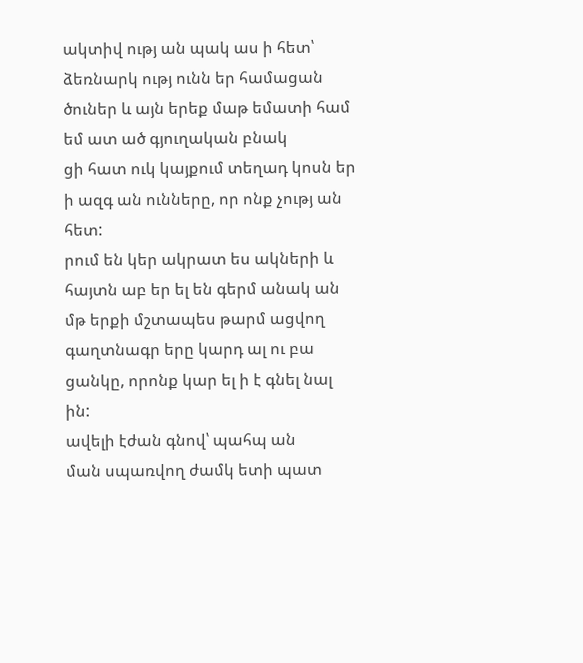ակտիվ ությ ան պակ աս ի հետ՝
ձեռնարկ ությ ունն եր համացան ծուներ և այն երեք մաթ եմատի համ եմ ատ ած գյուղական բնակ
ցի հատ ուկ կայքում տեղադ կոսն եր ի ազգ ան ունները, որ ոնք չությ ան հետ:
րում են կեր ակրատ ես ակների և հայտն աբ եր ել են գերմ անակ ան
մթ երքի մշտապես թարմ ացվող գաղտնագր երը կարդ ալ ու բա
ցանկը, որոնք կար ել ի է գնել նալ ին:
ավելի էժան գնով՝ պահպ ան
ման սպառվող ժամկ ետի պատ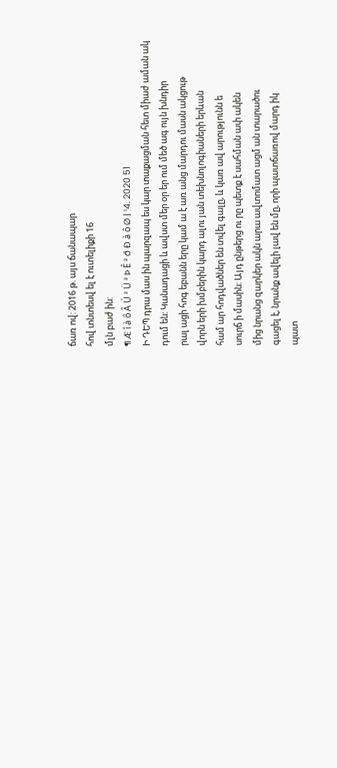ճառ ով: 2016 թ. այս ճանապար
հով տնտեսվ ել է ուտելիքի 16
մլն բաժ ին:
¶ Æ î à ô Â Ú ² Ü ² Þ Ê ² ð Ð à ô Ø | ¹4. 2020 51
Ի ԴԵՊ դրա մաս ին պարզապ ես կար տաքացման հետ միաժ աման ակ
դում են: Կանադացի և ավստ մեր օր եր ում մեծ ագ ույն խնդիր
րալ ացի հոգ եբանն երը կամ ա է առ անց մարդու մասն ակցութ
վորն երի խմբերին կարդ ալու յան տեխնոլոգիաների երևան
համ ար հոդվածներ են տվել գալը, և կառ ավ արությունն ե
սուրճ ի մասին: Այդ ընթերց ու րը պետք է սահման ափ ակեն
մից նրանց զարկեր ակն արա ավտոմատ ացմ ան տարածու
գացել է, նրանք ավելի լավ են մը, որի պատճառով մարդ իկ
պատ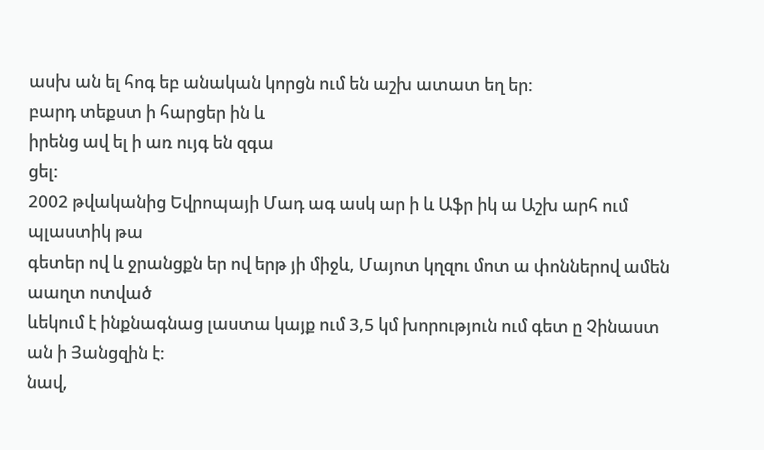ասխ ան ել հոգ եբ անական կորցն ում են աշխ ատատ եղ եր:
բարդ տեքստ ի հարցեր ին և
իրենց ավ ել ի առ ույգ են զգա
ցել:
2002 թվականից Եվրոպայի Մադ ագ ասկ ար ի և Աֆր իկ ա Աշխ արհ ում պլաստիկ թա
գետեր ով և ջրանցքն եր ով երթ յի միջև, Մայոտ կղզու մոտ ա փոններով ամեն աաղտ ոտված
ևեկում է ինքնագնաց լաստա կայք ում 3,5 կմ խորություն ում գետ ը Չինաստ ան ի Յանցզին է:
նավ,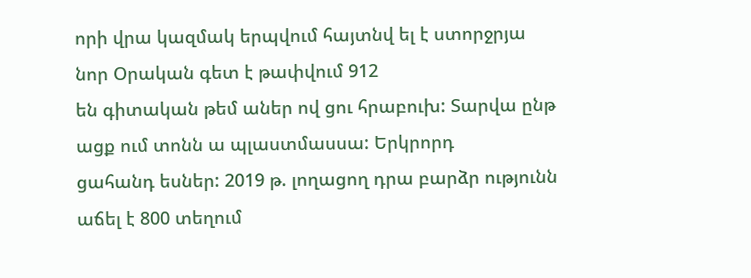որի վրա կազմակ երպվում հայտնվ ել է ստորջրյա նոր Օրական գետ է թափվում 912
են գիտական թեմ աներ ով ցու հրաբուխ: Տարվա ընթ ացք ում տոնն ա պլաստմասսա: Երկրորդ
ցահանդ եսներ: 2019 թ. լողացող դրա բարձր ությունն աճել է 800 տեղում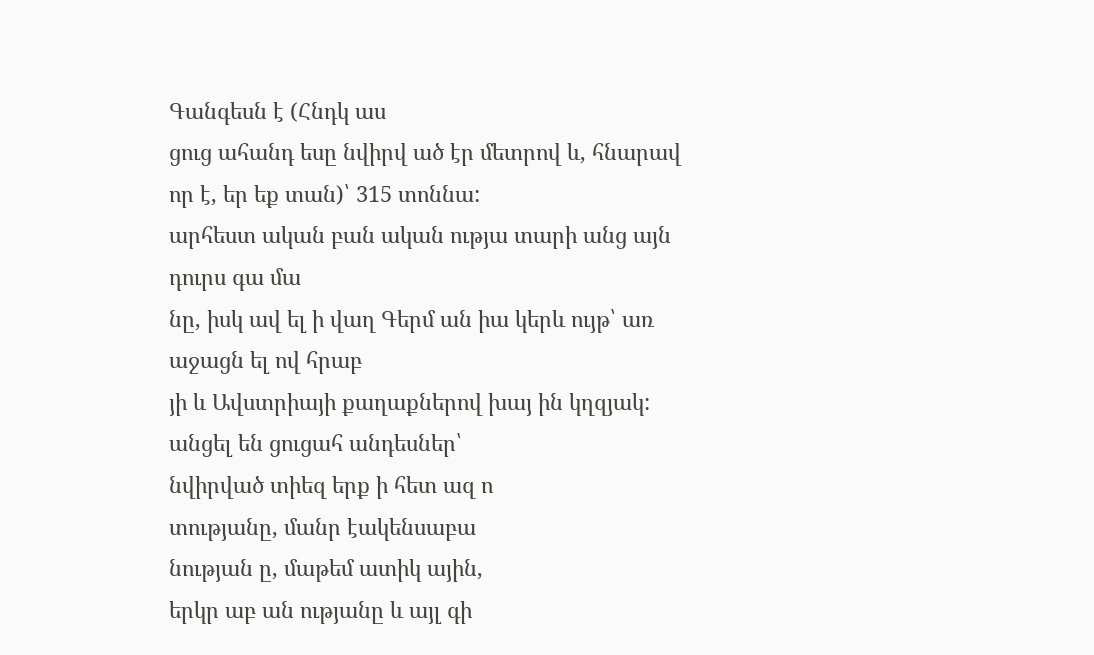Գանգեսն է (Հնդկ աս
ցուց ահանդ եսը նվիրվ ած էր մետրով և, հնարավ որ է, եր եք տան)՝ 315 տոննա:
արհեստ ական բան ական ությա տարի անց այն դուրս գա մա
նը, իսկ ավ ել ի վաղ Գերմ ան իա կերև ույթ՝ առ աջացն ել ով հրաբ
յի և Ավստրիայի քաղաքներով խայ ին կղզյակ:
անցել են ցուցահ անդեսներ՝
նվիրված տիեզ երք ի հետ ազ ո
տությանը, մանր էակենսաբա
նության ը, մաթեմ ատիկ ային,
երկր աբ ան ությանը և այլ գի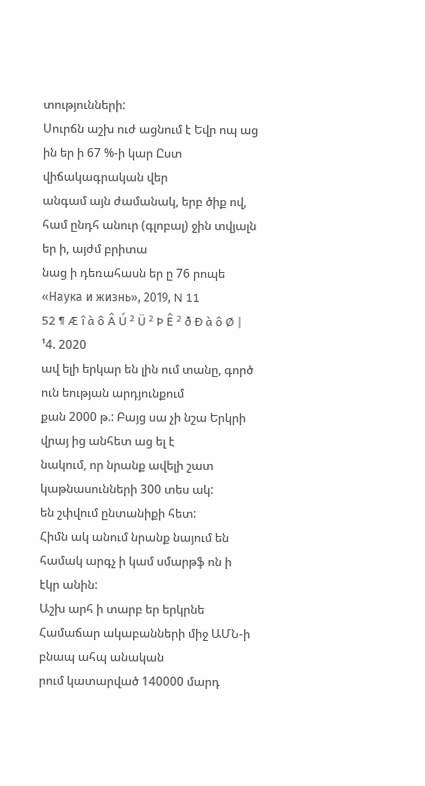տությունների:
Սուրճն աշխ ուժ ացնում է Եվր ոպ աց ին եր ի 67 %-ի կար Ըստ վիճակագրական վեր
անգամ այն ժամանակ, երբ ծիք ով, համ ընդհ անուր (գլոբալ) ջին տվյալն եր ի, այժմ բրիտա
նաց ի դեռահասն եր ը 76 րոպե
«Наука и жизнь», 2019, N 11
52 ¶ Æ î à ô Â Ú ² Ü ² Þ Ê ² ð Ð à ô Ø | ¹4. 2020
ավ ելի երկար են լին ում տանը, գործ ուն եության արդյունքում
քան 2000 թ.: Բայց սա չի նշա Երկրի վրայ ից անհետ աց ել է
նակում, որ նրանք ավելի շատ կաթնասունների 300 տես ակ:
են շփվում ընտանիքի հետ:
Հիմն ակ անում նրանք նայում են
համակ արգչ ի կամ սմարթֆ ոն ի
էկր անին:
Աշխ արհ ի տարբ եր երկրնե Համաճար ակաբանների միջ ԱՄՆ-ի բնապ ահպ անական
րում կատարված 140000 մարդ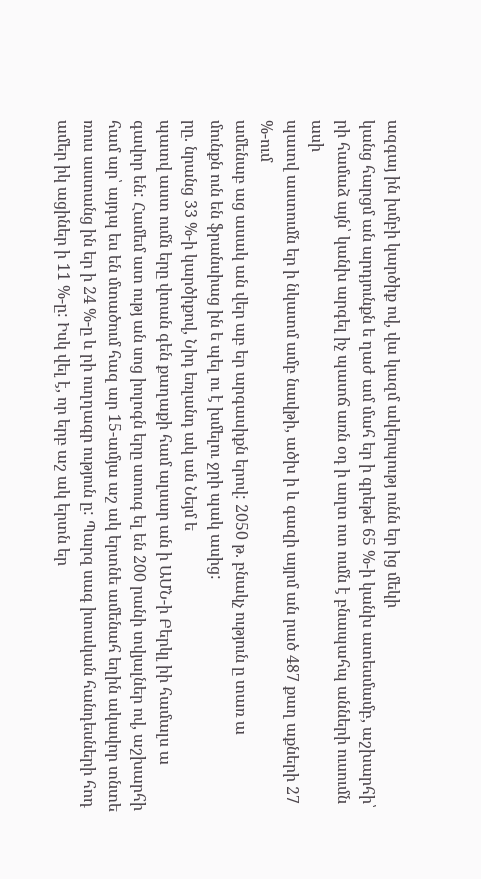ազգայ ին խմբի կարծիք ով, վա կազմ ակերպությ ունն եր ից մեկի
կանց հարցմ ան արդյունքն ե ղաժ ամ մահ եր ի գրեթե 65 %-ի կանխ ատեսմամբ, աշխարհի՝
րի համաձ այն՝ կանխ արգել իչ պատճ առն օդ ի աղտ ոտ ումն է բնապահպ անների ուսումն ասի
պատվ աստումն եր ի նկատմ ամբ նավթի, ածխ ի և գազի այրմ ան րած 487 քաղ աքների 27 %-ում
ամենաբ աց ասակ ան վեր աբ եր արգասիքն երով: 2050 թ. բնակչ ություն ը տառ ա
մունքն ուն են ֆրանսիաց ին ե պել ու է խմելու ջրի պակ ասից:
րը. նրանց 33 %-ի կարծիքով, Նիդ եռլանդ ակ ան Նեյմ ե
պատվ աստ ումն երը վտան գեն քաղաքի համ ալսար ան ի ԱՄՆ-ի Բերկլ իի համալս ա
գավոր են: Համեմ ատ ությ ան սոց իոլոգն երը ստուգ ել են 200 րանի տվյալներ ով, աշխարհի
համ ար՝ այդպ ես են մտածում հազ ար 15-ամյա աշ ակ երտնե ամենահ եղին ակավոր տնտե
ռուս աստանց ին եր ի 24 %-ը և րի ուղղագր ություն ը: Պարզ սագ իտական հանդեսների հոդ
ամեր իկ ացիներ ի 11 %-ը: Իսկ վել է, որ երբ աշ ակ երտն եր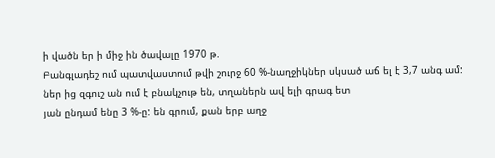ի վածն եր ի միջ ին ծավալը 1970 թ.
Բանգլադեշ ում պատվաստում թվի շուրջ 60 %-նաղջիկներ սկսած աճ ել է 3,7 անգ ամ:
ներ ից զգուշ ան ում է բնակչութ են, տղաներն ավ ելի գրագ ետ
յան ընդամ ենը 3 %-ը: են գրում, քան երբ աղջ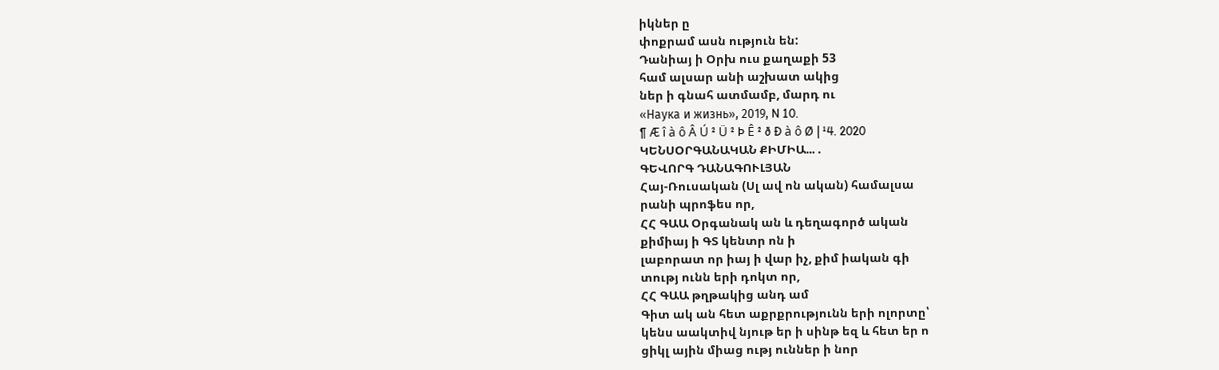իկներ ը
փոքրամ ասն ություն են:
Դանիայ ի Օրխ ուս քաղաքի 53
համ ալսար անի աշխատ ակից
ներ ի գնահ ատմամբ, մարդ ու
«Наука и жизнь», 2019, N 10.
¶ Æ î à ô Â Ú ² Ü ² Þ Ê ² ð Ð à ô Ø | ¹4. 2020
ԿԵՆՍՕՐԳԱՆԱԿԱՆ ՔԻՄԻԱ... .
ԳԵՎՈՐԳ ԴԱՆԱԳՈՒԼՅԱՆ
Հայ-Ռուսական (Սլ ավ ոն ական) համալսա
րանի պրոֆես որ,
ՀՀ ԳԱԱ Օրգանակ ան և դեղագործ ական
քիմիայ ի ԳՏ կենտր ոն ի
լաբորատ որ իայ ի վար իչ, քիմ իական գի
տությ ունն երի դոկտ որ,
ՀՀ ԳԱԱ թղթակից անդ ամ
Գիտ ակ ան հետ աքրքրությունն երի ոլորտը՝
կենս աակտիվ նյութ եր ի սինթ եզ և հետ եր ո
ցիկլ ային միաց ությ ուններ ի նոր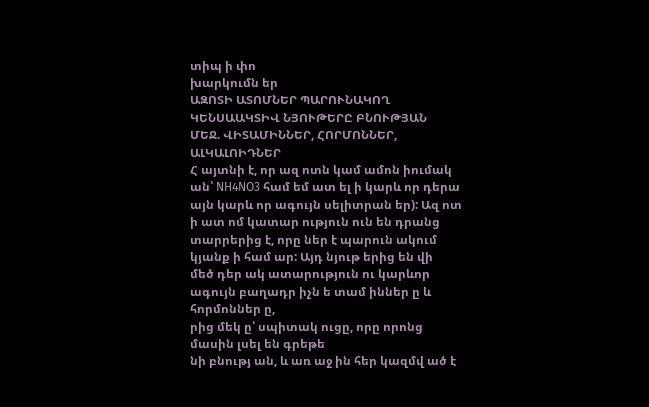տիպ ի փո
խարկումն եր
ԱԶՈՏԻ ԱՏՈՄՆԵՐ ՊԱՐՈՒՆԱԿՈՂ
ԿԵՆՍԱԱԿՏԻՎ ՆՅՈՒԹԵՐԸ ԲՆՈՒԹՅԱՆ
ՄԵՋ. ՎԻՏԱՄԻՆՆԵՐ, ՀՈՐՄՈՆՆԵՐ,
ԱԼԿԱԼՈԻԴՆԵՐ
Հ այտնի է, որ ազ ոտն կամ ամոն իումակ ան՝ NH4NO3 համ եմ ատ ել ի կարև որ դերա
այն կարև որ ագույն սելիտրան եր): Ազ ոտ ի ատ ոմ կատար ություն ուն են դրանց
տարրերից է, որը ներ է պարուն ակում կյանք ի համ ար: Այդ նյութ երից են վի
մեծ դեր ակ ատարություն ու կարևոր ագույն բաղադր իչն ե տամ իններ ը և հորմոններ ը,
րից մեկ ը՝ սպիտակ ուցը, որը որոնց մասին լսել են գրեթե
նի բնությ ան, և առ աջ ին հեր կազմվ ած է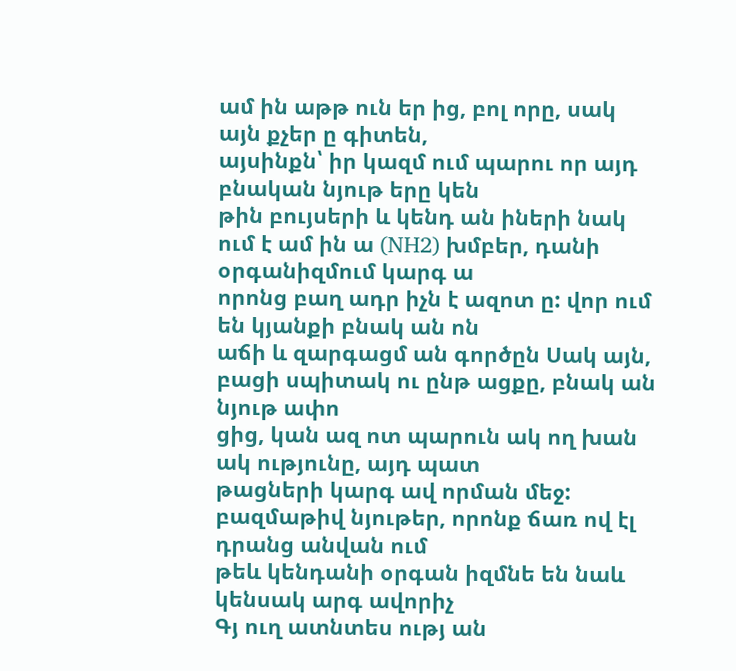ամ ին աթթ ուն եր ից, բոլ որը, սակ այն քչեր ը գիտեն,
այսինքն՝ իր կազմ ում պարու որ այդ բնական նյութ երը կեն
թին բույսերի և կենդ ան իների նակ ում է ամ ին ա (NH2) խմբեր, դանի օրգանիզմում կարգ ա
որոնց բաղ ադր իչն է ազոտ ը: վոր ում են կյանքի բնակ ան ոն
աճի և զարգացմ ան գործըն Սակ այն, բացի սպիտակ ու ընթ ացքը, բնակ ան նյութ ափո
ցից, կան ազ ոտ պարուն ակ ող խան ակ ությունը, այդ պատ
թացների կարգ ավ որման մեջ: բազմաթիվ նյութեր, որոնք ճառ ով էլ դրանց անվան ում
թեև կենդանի օրգան իզմնե են նաև կենսակ արգ ավորիչ
Գյ ուղ ատնտես ությ ան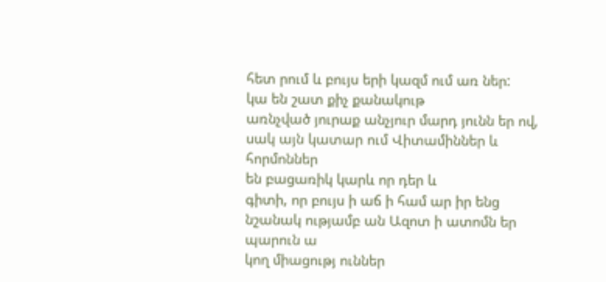հետ րում և բույս երի կազմ ում առ ներ:
կա են շատ քիչ քանակութ
առնչված յուրաք անչյուր մարդ յունն եր ով, սակ այն կատար ում Վիտամիններ և հորմոններ
են բացառիկ կարև որ դեր և
գիտի, որ բույս ի աճ ի համ ար իր ենց նշանակ ությամբ ան Ազոտ ի ատոմն եր պարուն ա
կող միացությ ուններ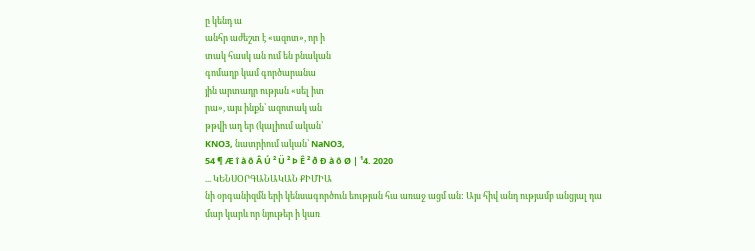ը կենդ ա
անհր աժեշտ է «ազոտ», որ ի
տակ հասկ ան ում են բնական
գոմաղբ կամ գործարանա
յին արտադր ության «սել իտ
րա», այս ինքն՝ ազոտակ ան
թթվի աղ եր (կալիում ական՝
KNO3, նատրիում ական՝ NaNO3,
54 ¶ Æ î à ô Â Ú ² Ü ² Þ Ê ² ð Ð à ô Ø | ¹4. 2020
... ԿԵՆՍՕՐԳԱՆԱԿԱՆ ՔԻՄԻԱ
նի օրգանիզմն երի կենսագործուն եության հա առաջ ացմ ան: Այս հիվ անդ ությամբ անցյալ դա
մար կարև որ նյութեր ի կառ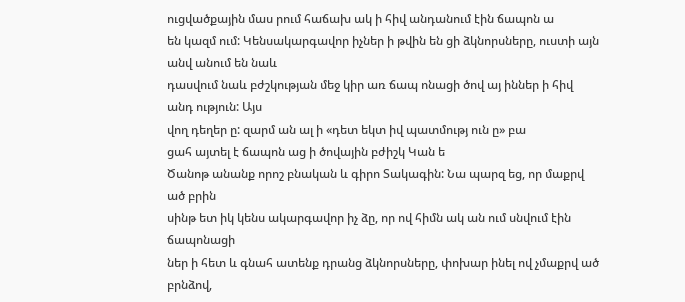ուցվածքային մաս րում հաճախ ակ ի հիվ անդանում էին ճապոն ա
են կազմ ում: Կենսակարգավոր իչներ ի թվին են ցի ձկնորսները, ուստի այն անվ անում են նաև
դասվում նաև բժշկության մեջ կիր առ ճապ ոնացի ծով այ իններ ի հիվ անդ ություն: Այս
վող դեղեր ը: զարմ ան ալ ի «դետ եկտ իվ պատմությ ուն ը» բա
ցահ այտել է ճապոն աց ի ծովային բժիշկ Կան ե
Ծանոթ անանք որոշ բնական և գիրո Տակագին: Նա պարզ եց, որ մաքրվ ած բրին
սինթ ետ իկ կենս ակարգավոր իչ ձը, որ ով հիմն ակ ան ում սնվում էին ճապոնացի
ներ ի հետ և գնահ ատենք դրանց ձկնորսները, փոխար ինել ով չմաքրվ ած բրնձով,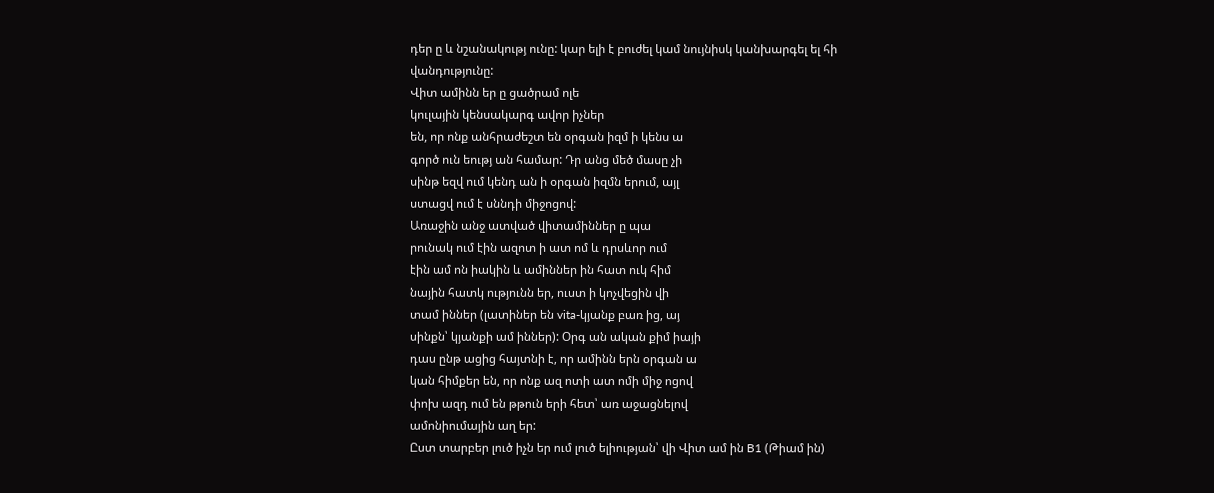դեր ը և նշանակությ ունը: կար ելի է բուժել կամ նույնիսկ կանխարգել ել հի
վանդությունը:
Վիտ ամինն եր ը ցածրամ ոլե
կուլային կենսակարգ ավոր իչներ
են, որ ոնք անհրաժեշտ են օրգան իզմ ի կենս ա
գործ ուն եությ ան համար: Դր անց մեծ մասը չի
սինթ եզվ ում կենդ ան ի օրգան իզմն երում, այլ
ստացվ ում է սննդի միջոցով:
Առաջին անջ ատված վիտամիններ ը պա
րունակ ում էին ազոտ ի ատ ոմ և դրսևոր ում
էին ամ ոն իակին և ամիններ ին հատ ուկ հիմ
նային հատկ ությունն եր, ուստ ի կոչվեցին վի
տամ իններ (լատիներ են vita-կյանք բառ ից, այ
սինքն՝ կյանքի ամ իններ): Օրգ ան ական քիմ իայի
դաս ընթ ացից հայտնի է, որ ամինն երն օրգան ա
կան հիմքեր են, որ ոնք ազ ոտի ատ ոմի միջ ոցով
փոխ ազդ ում են թթուն երի հետ՝ առ աջացնելով
ամոնիումային աղ եր:
Ըստ տարբեր լուծ իչն եր ում լուծ ելիության՝ վի Վիտ ամ ին B1 (Թիամ ին)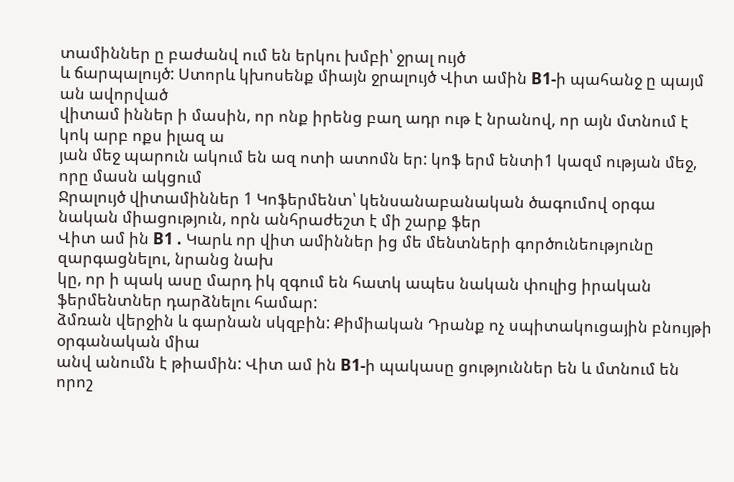տամիններ ը բաժանվ ում են երկու խմբի՝ ջրալ ույծ
և ճարպալույծ: Ստորև կխոսենք միայն ջրալույծ Վիտ ամին B1-ի պահանջ ը պայմ ան ավորված
վիտամ իններ ի մասին, որ ոնք իրենց բաղ ադր ութ է նրանով, որ այն մտնում է կոկ արբ ոքս իլազ ա
յան մեջ պարուն ակում են ազ ոտի ատոմն եր: կոֆ երմ ենտի1 կազմ ության մեջ, որը մասն ակցում
Ջրալույծ վիտամիններ 1 Կոֆերմենտ՝ կենսանաբանական ծագումով օրգա
նական միացություն, որն անհրաժեշտ է մի շարք ֆեր
Վիտ ամ ին B1 . Կարև որ վիտ ամիններ ից մե մենտների գործունեությունը զարգացնելու, նրանց նախ
կը, որ ի պակ ասը մարդ իկ զգում են հատկ ապես նական փուլից իրական ֆերմենտներ դարձնելու համար:
ձմռան վերջին և գարնան սկզբին: Քիմիական Դրանք ոչ սպիտակուցային բնույթի օրգանական միա
անվ անումն է թիամին: Վիտ ամ ին B1-ի պակասը ցություններ են և մտնում են որոշ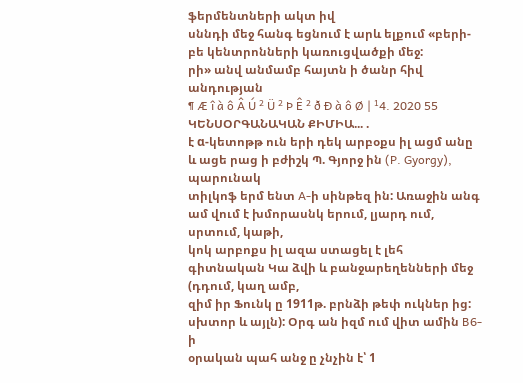ֆերմենտների ակտ իվ
սննդի մեջ հանգ եցնում է արև ելքում «բերի-բե կենտրոնների կառուցվածքի մեջ:
րի» անվ անմամբ հայտն ի ծանր հիվ անդության
¶ Æ î à ô Â Ú ² Ü ² Þ Ê ² ð Ð à ô Ø | ¹4. 2020 55
ԿԵՆՍՕՐԳԱՆԱԿԱՆ ՔԻՄԻԱ... .
է α-կետոթթ ուն երի դեկ արբօքս իլ ացմ անը և ացե րաց ի բժիշկ Պ. Գյորջ ին (P. Gyorgy), պարունակ
տիլկոֆ երմ ենտ A-ի սինթեզ ին: Առաջին անգ ամ վում է խմորասնկ երում, լյարդ ում, սրտում, կաթի,
կոկ արբոքս իլ ազա ստացել է լեհ գիտնական Կա ձվի և բանջարեղենների մեջ (դդում, կաղ ամբ,
զիմ իր Ֆունկ ը 1911թ. բրնձի թեփ ուկներ ից: սխտոր և այլն): Օրգ ան իզմ ում վիտ ամին B6-ի
օրական պահ անջ ը չնչին է՝ 1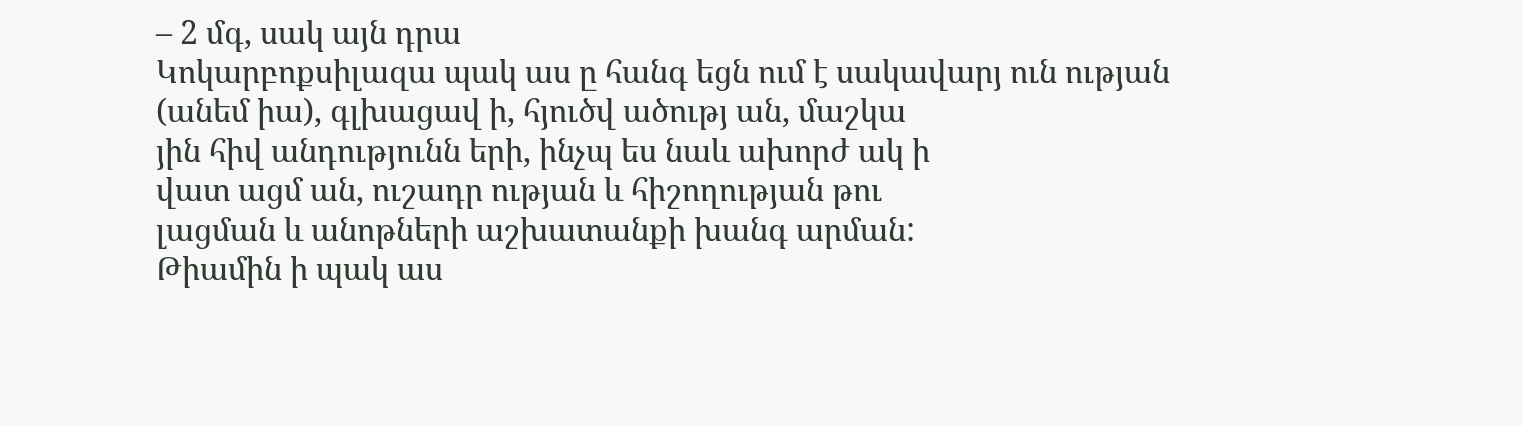– 2 մգ, սակ այն դրա
Կոկարբոքսիլազա պակ աս ը հանգ եցն ում է սակավարյ ուն ության
(անեմ իա), գլխացավ ի, հյուծվ ածությ ան, մաշկա
յին հիվ անդությունն երի, ինչպ ես նաև ախորժ ակ ի
վատ ացմ ան, ուշադր ության և հիշողության թու
լացման և անոթների աշխատանքի խանգ արման:
Թիամին ի պակ աս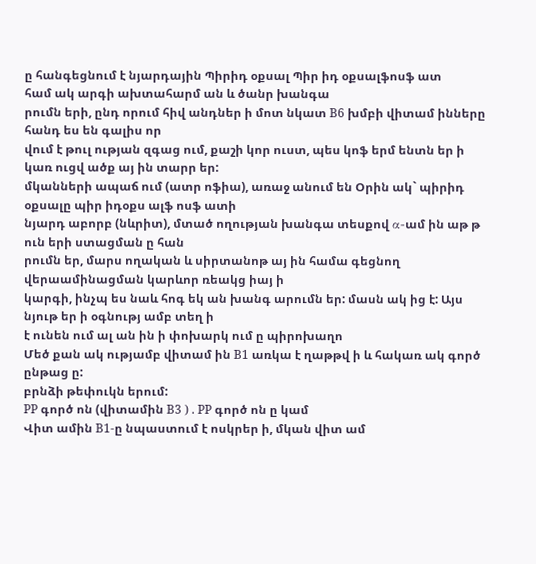ը հանգեցնում է նյարդային Պիրիդ օքսալ Պիր իդ օքսալֆոսֆ ատ
համ ակ արգի ախտահարմ ան և ծանր խանգա
րումն երի, ընդ որում հիվ անդներ ի մոտ նկատ B6 խմբի վիտամ ինները հանդ ես են գալիս որ
վում է թուլ ության զգաց ում, քաշի կոր ուստ, պես կոֆ երմ ենտն եր ի կառ ուցվ ածք այ ին տարր եր:
մկանների ապաճ ում (ատր ոֆիա), առաջ անում են Օրին ակ` պիրիդ օքսալը պիր իդօքս ալֆ ոսֆ ատի
նյարդ աբորբ (նևրիտ), մտած ողության խանգա տեսքով α-ամ ին աթ թ ուն երի ստացման ը հան
րումն եր, մարս ողական և սիրտանոթ այ ին համա գեցնող վերաամինացման կարևոր ռեակց իայ ի
կարգի, ինչպ ես նաև հոգ եկ ան խանգ արումն եր: մասն ակ ից է: Այս նյութ եր ի օգնությ ամբ տեղ ի
է ունեն ում ալ ան ին ի փոխարկ ում ը պիրոխաղո
Մեծ քան ակ ությամբ վիտամ ին B1 առկա է ղաթթվ ի և հակառ ակ գործ ընթաց ը:
բրնձի թեփուկն երում:
PP գործ ոն (վիտամին B3 ) . PP գործ ոն ը կամ
Վիտ ամին B1-ը նպաստում է ոսկրեր ի, մկան վիտ ամ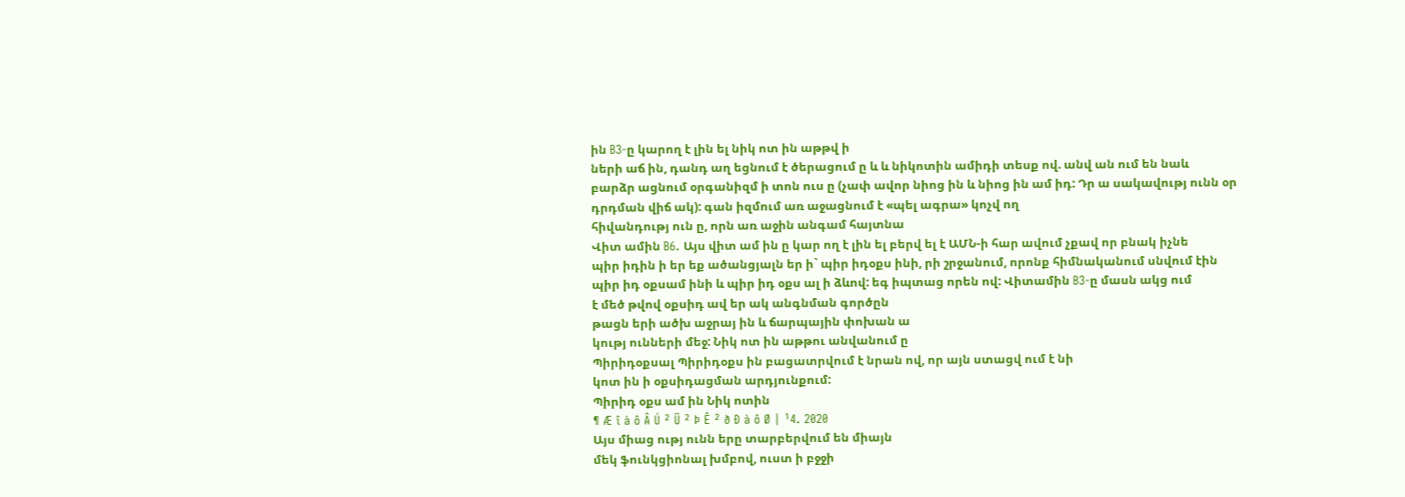ին B3-ը կարող է լին ել նիկ ոտ ին աթթվ ի
ների աճ ին, դանդ աղ եցնում է ծերացում ը և և նիկոտին ամիդի տեսք ով. անվ ան ում են նաև
բարձր ացնում օրգանիզմ ի տոն ուս ը (չափ ավոր նիոց ին և նիոց ին ամ իդ: Դր ա սակավությ ունն օր
դրդման վիճ ակ): գան իզմում առ աջացնում է «պել ագրա» կոչվ ող
հիվանդությ ուն ը, որն առ աջին անգամ հայտնա
Վիտ ամին B6. Այս վիտ ամ ին ը կար ող է լին ել բերվ ել է ԱՄՆ-ի հար ավում չքավ որ բնակ իչնե
պիր իդին ի եր եք ածանցյալն եր ի` պիր իդօքս ինի, րի շրջանում, որոնք հիմնականում սնվում էին
պիր իդ օքսամ ինի և պիր իդ օքս ալ ի ձևով: եգ իպտաց որեն ով: Վիտամին B3-ը մասն ակց ում
է մեծ թվով օքսիդ ավ եր ակ անգնման գործըն
թացն երի ածխ աջրայ ին և ճարպային փոխան ա
կությ ունների մեջ: Նիկ ոտ ին աթթու անվանում ը
Պիրիդօքսալ Պիրիդօքս ին բացատրվում է նրան ով, որ այն ստացվ ում է նի
կոտ ին ի օքսիդացման արդյունքում:
Պիրիդ օքս ամ ին Նիկ ոտին
¶ Æ î à ô Â Ú ² Ü ² Þ Ê ² ð Ð à ô Ø | ¹4. 2020
Այս միաց ությ ունն երը տարբերվում են միայն
մեկ ֆունկցիոնալ խմբով, ուստ ի բջջի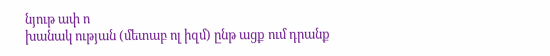նյութ ափ ո
խանակ ության (մետաբ ոլ իզմ) ընթ ացք ում դրանք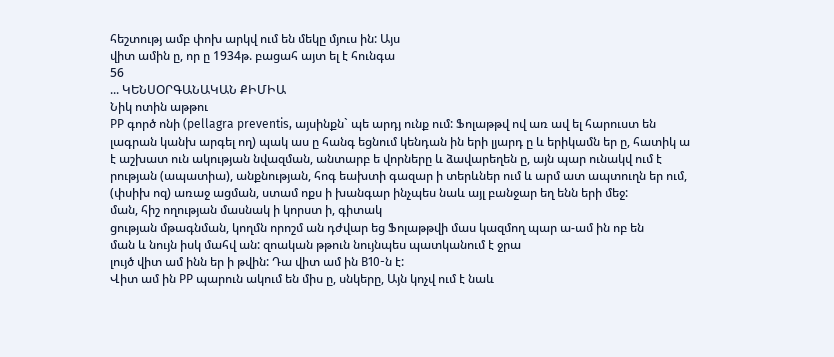հեշտությ ամբ փոխ արկվ ում են մեկը մյուս ին: Այս
վիտ ամին ը, որ ը 1934թ. բացահ այտ ել է հունգա
56
... ԿԵՆՍՕՐԳԱՆԱԿԱՆ ՔԻՄԻԱ
Նիկ ոտին աթթու
PP գործ ոնի (pellagra preventis, այսինքն` պե արդյ ունք ում: Ֆոլաթթվ ով առ ավ ել հարուստ են
լագրան կանխ արգել ող) պակ աս ը հանգ եցնում կենդան ին երի լյարդ ը և երիկամն եր ը, հատիկ ա
է աշխատ ուն ակության նվազման, անտարբ ե վորները և ձավարեղեն ը, այն պար ունակվ ում է
րության (ապատիա), անքնության, հոգ եախտի գազար ի տերևներ ում և արմ ատ ապտուղն եր ում,
(փսիխ ոզ) առաջ ացման, ստամ ոքս ի խանգար ինչպես նաև այլ բանջար եղ ենն երի մեջ:
ման, հիշ ողության մասնակ ի կորստ ի, գիտակ
ցության մթագնման, կողմն որոշմ ան դժվար եց Ֆոլաթթվի մաս կազմող պար ա-ամ ին ոբ են
ման և նույն իսկ մահվ ան: զոական թթուն նույնպես պատկանում է ջրա
լույծ վիտ ամ ինն եր ի թվին: Դա վիտ ամ ին B10-ն է:
Վիտ ամ ին PP պարուն ակում են միս ը, սնկերը, Այն կոչվ ում է նաև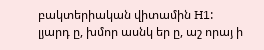բակտերիական վիտամին H1:
լյարդ ը, խմոր ասնկ եր ը, աշ որայ ի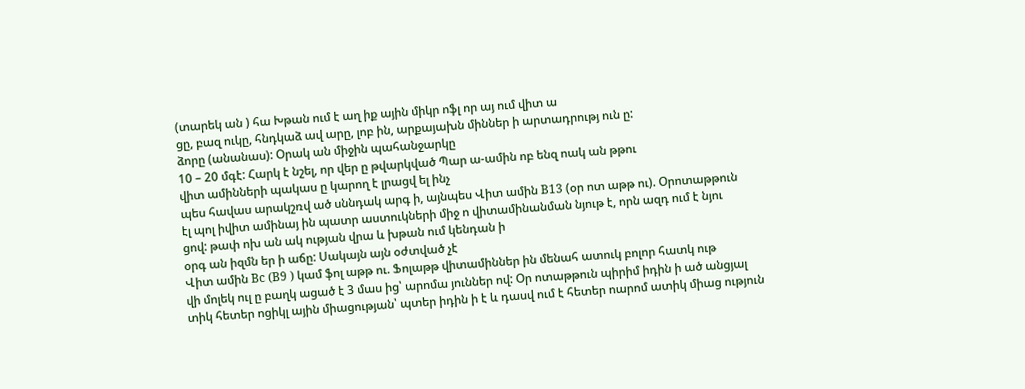(տարեկ ան ) հա Խթան ում է աղ իք ային միկր ոֆլ որ այ ում վիտ ա
ցը, բազ ուկը, հնդկաձ ավ արը, լոբ ին, արքայախն միններ ի արտադրությ ուն ը:
ձորը (անանաս): Օրակ ան միջին պահանջարկը
10 – 20 մգէ: Հարկ է նշել, որ վեր ը թվարկված Պար ա-ամին ոբ ենզ ոակ ան թթու
վիտ ամինների պակաս ը կարող է լրացվ ել ինչ
պես հավաս արակշռվ ած սննդակ արգ ի, այնպես Վիտ ամին B13 (օր ոտ աթթ ու). Օրոտաթթուն
էլ պոլ իվիտ ամինայ ին պատր աստուկների միջ ո վիտամինանման նյութ է, որն ազդ ում է նյու
ցով: թափ ոխ ան ակ ության վրա և խթան ում կենդան ի
օրգ ան իզմն եր ի աճը: Սակայն այն օժտված չէ
Վիտ ամին Bc (B9 ) կամ ֆոլ աթթ ու. Ֆոլաթթ վիտամիններ ին մենահ ատուկ բոլոր հատկ ութ
վի մոլեկ ուլ ը բաղկ ացած է 3 մաս ից՝ արոմա յուններ ով: Օր ոտաթթուն պիրիմ իդին ի ած անցյալ
տիկ հետեր ոցիկլ ային միացության՝ պտեր իդին ի է և դասվ ում է հետեր ոարոմ ատիկ միաց ություն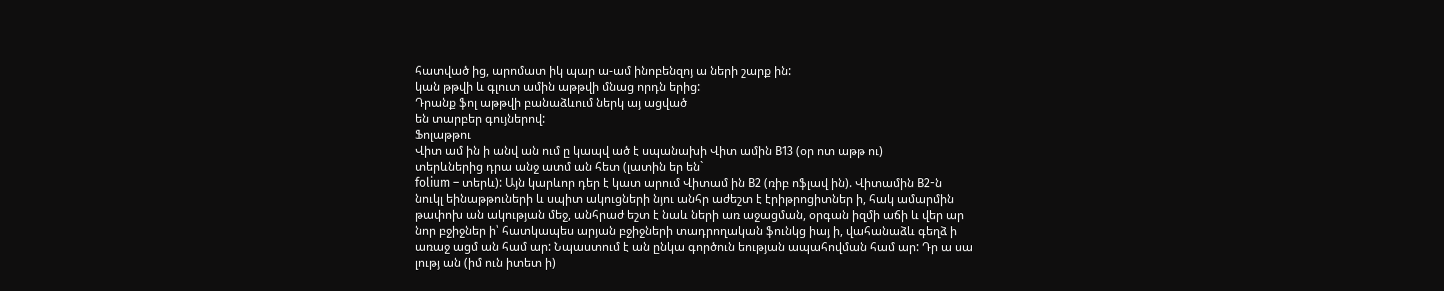հատված ից, արոմատ իկ պար ա-ամ ինոբենզոյ ա ների շարք ին:
կան թթվի և գլուտ ամին աթթվի մնաց որդն երից:
Դրանք ֆոլ աթթվի բանաձևում ներկ այ ացված
են տարբեր գույներով:
Ֆոլաթթու
Վիտ ամ ին ի անվ ան ում ը կապվ ած է սպանախի Վիտ ամին B13 (օր ոտ աթթ ու)
տերևներից դրա անջ ատմ ան հետ (լատին եր են`
folium – տերև): Այն կարևոր դեր է կատ արում Վիտամ ին B2 (ռիբ ոֆլավ ին). Վիտամին B2-ն
նուկլ եինաթթուների և սպիտ ակուցների նյու անհր աժեշտ է էրիթրոցիտներ ի, հակ ամարմին
թափոխ ան ակության մեջ, անհրաժ եշտ է նաև ների առ աջացման, օրգան իզմի աճի և վեր ար
նոր բջիջներ ի՝ հատկապես արյան բջիջների տադրողական ֆունկց իայ ի, վահանաձև գեղձ ի
առաջ ացմ ան համ ար: Նպաստում է ան ընկա գործուն եության ապահովման համ ար: Դր ա սա
լությ ան (իմ ուն իտետ ի)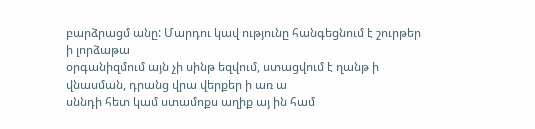բարձրացմ անը: Մարդու կավ ությունը հանգեցնում է շուրթեր ի լորձաթա
օրգանիզմում այն չի սինթ եզվում, ստացվում է ղանթ ի վնասման, դրանց վրա վերքեր ի առ ա
սննդի հետ կամ ստամոքս աղիք այ ին համ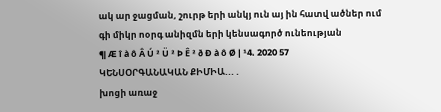ակ ար ջացման, շուրթ երի անկյ ուն այ ին հատվ ածներ ում
գի միկր ոօրգ անիզմն երի կենսագործ ունեության
¶ Æ î à ô Â Ú ² Ü ² Þ Ê ² ð Ð à ô Ø | ¹4. 2020 57
ԿԵՆՍՕՐԳԱՆԱԿԱՆ ՔԻՄԻԱ... .
խոցի առաջ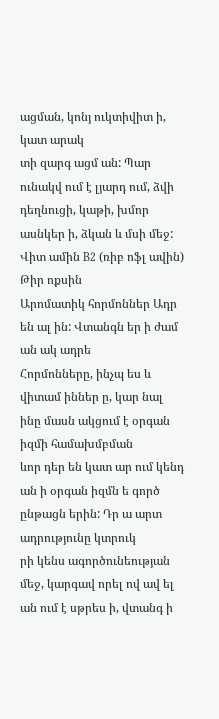ացման, կոնյ ուկտիվիտ ի, կատ արակ
տի զարգ ացմ ան: Պար ունակվ ում է լյարդ ում, ձվի
դեղնուցի, կաթի, խմոր ասնկեր ի, ձկան և մսի մեջ:
Վիտ ամին B2 (ռիբ ոֆլ ավին) Թիր ոքսին
Արոմատիկ հորմոններ Ադր են ալ ին: Վտանգն եր ի ժամ ան ակ ադրե
Հորմոնները, ինչպ ես և վիտամ իններ ը, կար նալ ինը մասն ակցում է օրգան իզմի համախմբման
ևոր դեր են կատ ար ում կենդ ան ի օրգան իզմն ե գործ ընթացն երին: Դր ա արտ ադրությունը կտրուկ
րի կենս ագործունեության մեջ, կարգավ որել ով ավ ել ան ում է սթրես ի, վտանգ ի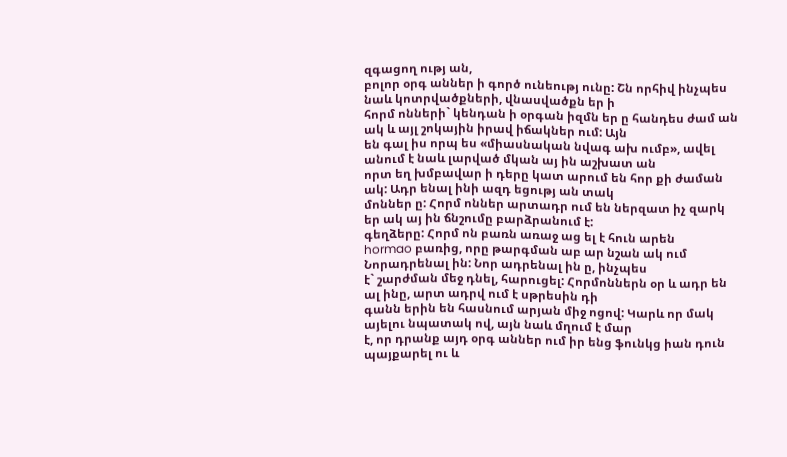զգացող ությ ան,
բոլոր օրգ աններ ի գործ ունեությ ունը: Շն որհիվ ինչպես նաև կոտրվածքների, վնասվածքն եր ի
հորմ ոնների` կենդան ի օրգան իզմն եր ը հանդես ժամ ան ակ և այլ շոկային իրավ իճակներ ում: Այն
են գալ իս որպ ես «միասնական նվագ ախ ումբ», ավել անում է նաև լարված մկան այ ին աշխատ ան
որտ եղ խմբավար ի դերը կատ արում են հոր քի ժաման ակ: Ադր ենալ ինի ազդ եցությ ան տակ
մոններ ը: Հորմ ոններ արտադր ում են ներզատ իչ զարկ եր ակ այ ին ճնշումը բարձրանում է:
գեղձերը: Հորմ ոն բառն առաջ աց ել է հուն արեն
hormao բառից, որը թարգման աբ ար նշան ակ ում Նորադրենալ ին: Նոր ադրենալ ին ը, ինչպես
է` շարժման մեջ դնել, հարուցել: Հորմոններն օր և ադր են ալ ինը, արտ ադրվ ում է սթրեսին դի
գանն երին են հասնում արյան միջ ոցով: Կարև որ մակ այելու նպատակ ով, այն նաև մղում է մար
է, որ դրանք այդ օրգ աններ ում իր ենց ֆունկց իան դուն պայքարել ու և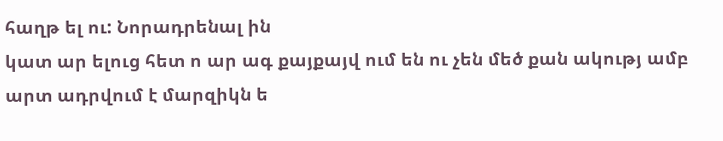հաղթ ել ու: Նորադրենալ ին
կատ ար ելուց հետ ո ար ագ քայքայվ ում են ու չեն մեծ քան ակությ ամբ արտ ադրվում է մարզիկն ե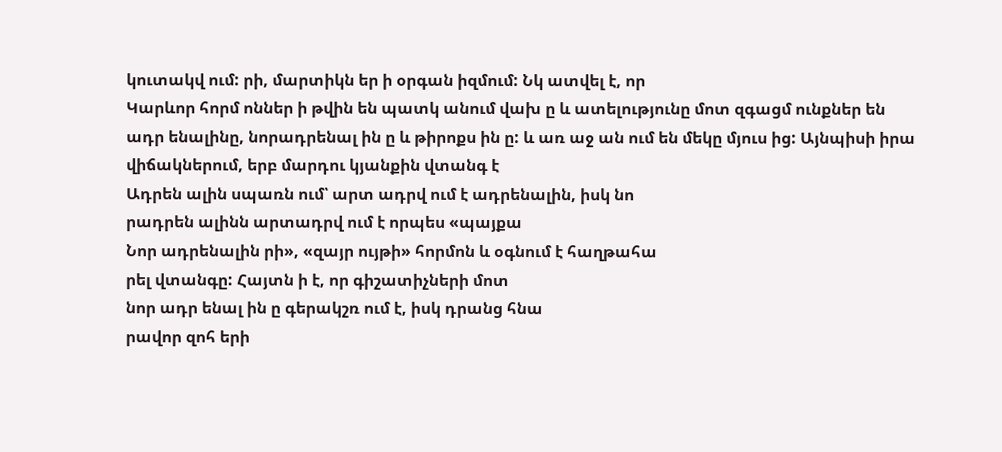կուտակվ ում: րի, մարտիկն եր ի օրգան իզմում: Նկ ատվել է, որ
Կարևոր հորմ ոններ ի թվին են պատկ անում վախ ը և ատելությունը մոտ զգացմ ունքներ են
ադր ենալինը, նորադրենալ ին ը և թիրոքս ին ը: և առ աջ ան ում են մեկը մյուս ից: Այնպիսի իրա
վիճակներում, երբ մարդու կյանքին վտանգ է
Ադրեն ալին սպառն ում՝ արտ ադրվ ում է ադրենալին, իսկ նո
րադրեն ալինն արտադրվ ում է որպես «պայքա
Նոր ադրենալին րի», «զայր ույթի» հորմոն և օգնում է հաղթահա
րել վտանգը: Հայտն ի է, որ գիշատիչների մոտ
նոր ադր ենալ ին ը գերակշռ ում է, իսկ դրանց հնա
րավոր զոհ երի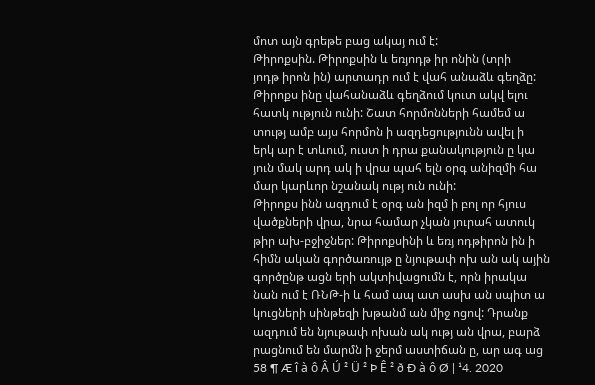մոտ այն գրեթե բաց ակայ ում է:
Թիրոքսին. Թիրոքսին և եռյոդթ իր ոնին (տրի
յոդթ իրոն ին) արտադր ում է վահ անաձև գեղձը:
Թիրոքս ինը վահանաձև գեղձում կուտ ակվ ելու
հատկ ություն ունի: Շատ հորմոնների համեմ ա
տությ ամբ այս հորմոն ի ազդեցությունն ավել ի
երկ ար է տևում, ուստ ի դրա քանակություն ը կա
յուն մակ արդ ակ ի վրա պահ ելն օրգ անիզմի հա
մար կարևոր նշանակ ությ ուն ունի:
Թիրոքս ինն ազդում է օրգ ան իզմ ի բոլ որ հյուս
վածքների վրա, նրա համար չկան յուրահ ատուկ
թիր ախ-բջիջներ: Թիրոքսինի և եռյ ոդթիրոն ին ի
հիմն ական գործառույթ ը նյութափ ոխ ան ակ ային
գործընթ ացն երի ակտիվացումն է, որն իրակա
նան ում է ՌՆԹ-ի և համ ապ ատ ասխ ան սպիտ ա
կուցների սինթեզի խթանմ ան միջ ոցով: Դրանք
ազդում են նյութափ ոխան ակ ությ ան վրա, բարձ
րացնում են մարմն ի ջերմ աստիճան ը, ար ագ աց
58 ¶ Æ î à ô Â Ú ² Ü ² Þ Ê ² ð Ð à ô Ø | ¹4. 2020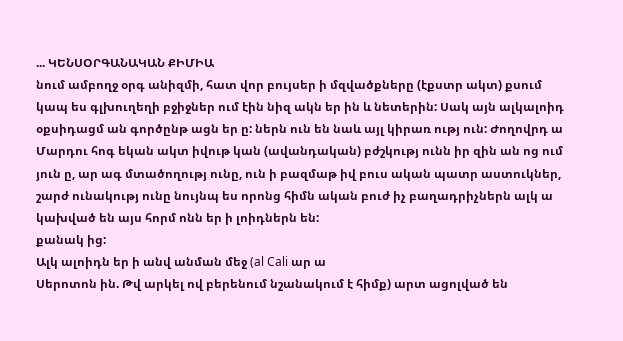... ԿԵՆՍՕՐԳԱՆԱԿԱՆ ՔԻՄԻԱ
նում ամբողջ օրգ անիզմի, հատ վոր բույսեր ի մզվածքները (էքստր ակտ) քսում
կապ ես գլխուղեղի բջիջներ ում էին նիզ ակն եր ին և նետերին: Սակ այն ալկալոիդ
օքսիդացմ ան գործընթ ացն եր ը: ներն ուն են նաև այլ կիրառ ությ ուն: Ժողովրդ ա
Մարդու հոգ եկան ակտ իվութ կան (ավանդական) բժշկությ ունն իր զին ան ոց ում
յուն ը, ար ագ մտածողությ ունը, ուն ի բազմաթ իվ բուս ական պատր աստուկներ,
շարժ ունակությ ունը նույնպ ես որոնց հիմն ական բուժ իչ բաղադրիչներն ալկ ա
կախված են այս հորմ ոնն եր ի լոիդներն են:
քանակ ից:
Ալկ ալոիդն եր ի անվ անման մեջ (al Cali ար ա
Սերոտոն ին. Թվ արկել ով բերենում նշանակում է հիմք) արտ ացոլված են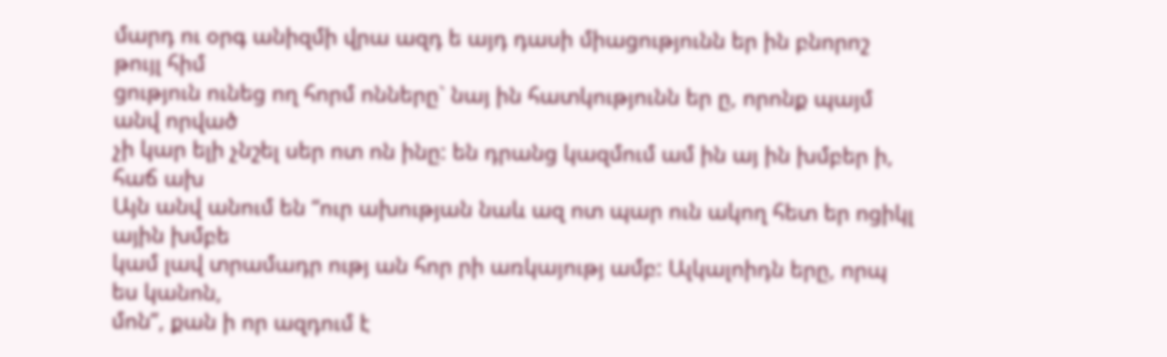մարդ ու օրգ անիզմի վրա ազդ ե այդ դասի միացությունն եր ին բնորոշ թույլ հիմ
ցություն ունեց ող հորմ ոնները` նայ ին հատկությունն եր ը, որոնք պայմ անվ որված
չի կար ելի չնշել սեր ոտ ոն ինը: են դրանց կազմում ամ ին այ ին խմբեր ի, հաճ ախ
Այն անվ անում են “ուր ախության նաև ազ ոտ պար ուն ակող հետ եր ոցիկլ ային խմբե
կամ լավ տրամադր ությ ան հոր րի առկայությ ամբ: Ալկալոիդն երը, որպ ես կանոն,
մոն”, քան ի որ ազդում է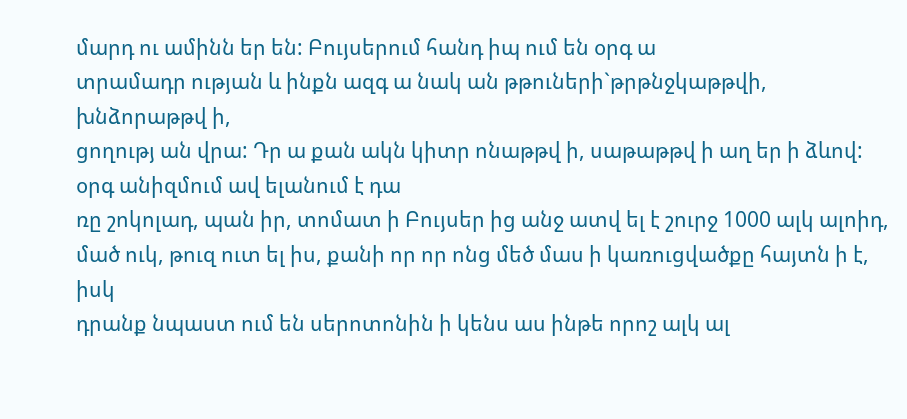մարդ ու ամինն եր են: Բույսերում հանդ իպ ում են օրգ ա
տրամադր ության և ինքն ազգ ա նակ ան թթուների`թրթնջկաթթվի, խնձորաթթվ ի,
ցողությ ան վրա: Դր ա քան ակն կիտր ոնաթթվ ի, սաթաթթվ ի աղ եր ի ձևով:
օրգ անիզմում ավ ելանում է դա
ռը շոկոլադ, պան իր, տոմատ ի Բույսեր ից անջ ատվ ել է շուրջ 1000 ալկ ալոիդ,
մած ուկ, թուզ ուտ ել իս, քանի որ որ ոնց մեծ մաս ի կառուցվածքը հայտն ի է, իսկ
դրանք նպաստ ում են սերոտոնին ի կենս աս ինթե որոշ ալկ ալ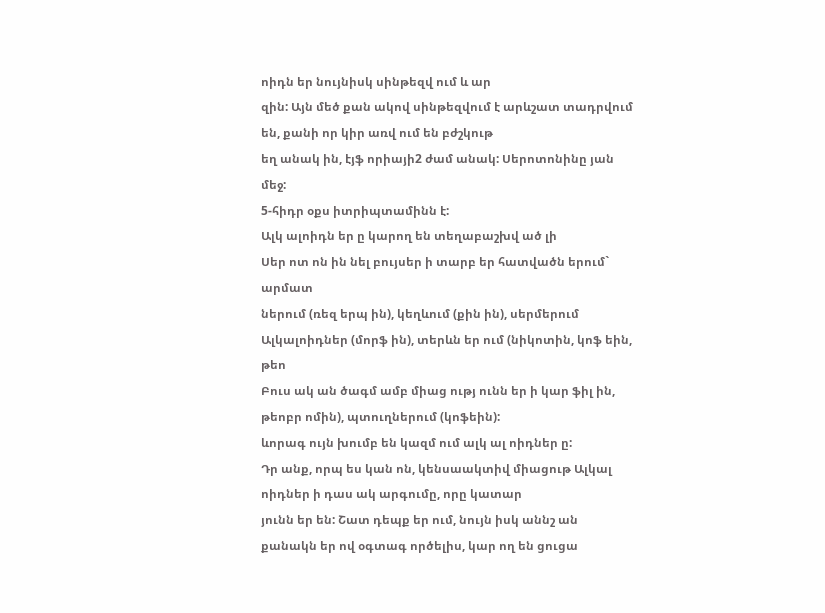ոիդն եր նույնիսկ սինթեզվ ում և ար
զին: Այն մեծ քան ակով սինթեզվում է արևշատ տադրվում են, քանի որ կիր առվ ում են բժշկութ
եղ անակ ին, էյֆ որիայի2 ժամ անակ: Սերոտոնինը յան մեջ:
5-հիդր օքս իտրիպտամինն է:
Ալկ ալոիդն եր ը կարող են տեղաբաշխվ ած լի
Սեր ոտ ոն ին նել բույսեր ի տարբ եր հատվածն երում` արմատ
ներում (ռեզ երպ ին), կեղևում (քին ին), սերմերում
Ալկալոիդներ (մորֆ ին), տերևն եր ում (նիկոտին, կոֆ եին, թեո
Բուս ակ ան ծագմ ամբ միաց ությ ունն եր ի կար ֆիլ ին, թեոբր ոմին), պտուղներում (կոֆեին):
ևորագ ույն խումբ են կազմ ում ալկ ալ ոիդներ ը:
Դր անք, որպ ես կան ոն, կենսաակտիվ միացութ Ալկալ ոիդներ ի դաս ակ արգումը, որը կատար
յունն եր են: Շատ դեպք եր ում, նույն իսկ աննշ ան
քանակն եր ով օգտագ ործելիս, կար ող են ցուցա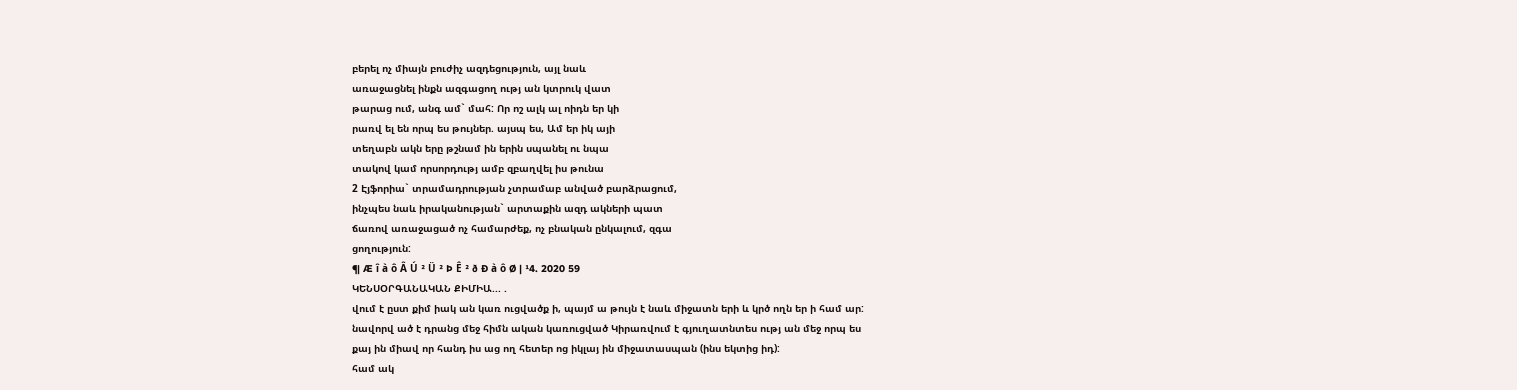բերել ոչ միայն բուժիչ ազդեցություն, այլ նաև
առաջացնել ինքն ազգացող ությ ան կտրուկ վատ
թարաց ում, անգ ամ` մահ: Որ ոշ ալկ ալ ոիդն եր կի
րառվ ել են որպ ես թույներ. այսպ ես, Ամ եր իկ այի
տեղաբն ակն երը թշնամ ին երին սպանել ու նպա
տակով կամ որսորդությ ամբ զբաղվել իս թունա
2 Էյֆորիա` տրամադրության չտրամաբ անված բարձրացում,
ինչպես նաև իրականության` արտաքին ազդ ակների պատ
ճառով առաջացած ոչ համարժեք, ոչ բնական ընկալում, զգա
ցողություն:
¶ Æ î à ô Â Ú ² Ü ² Þ Ê ² ð Ð à ô Ø | ¹4. 2020 59
ԿԵՆՍՕՐԳԱՆԱԿԱՆ ՔԻՄԻԱ... .
վում է ըստ քիմ իակ ան կառ ուցվածք ի, պայմ ա թույն է նաև միջատն երի և կրծ ողն եր ի համ ար:
նավորվ ած է դրանց մեջ հիմն ական կառուցված Կիրառվում է գյուղատնտես ությ ան մեջ որպ ես
քայ ին միավ որ հանդ իս աց ող հետեր ոց իկլայ ին միջատասպան (ինս եկտից իդ):
համ ակ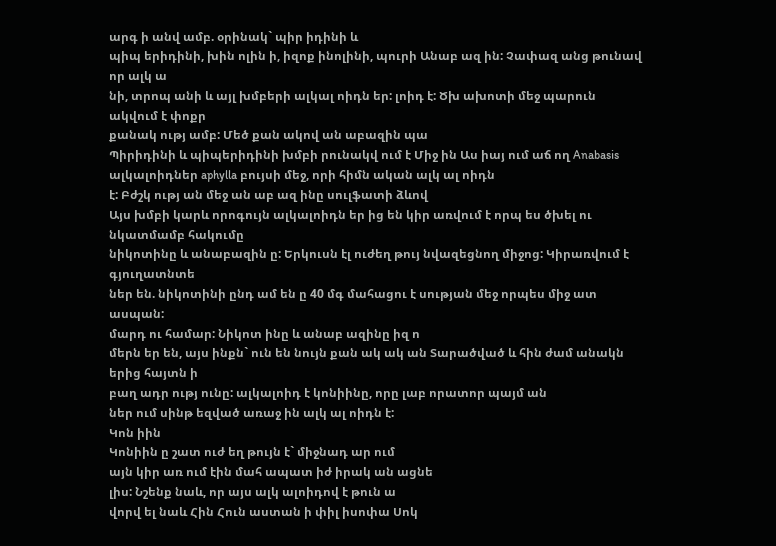արգ ի անվ ամբ. օրինակ` պիր իդինի և
պիպ երիդինի, խին ոլին ի, իզոք ինոլինի, պուրի Անաբ ազ ին: Չափազ անց թունավ որ ալկ ա
նի, տրոպ անի և այլ խմբերի ալկալ ոիդն եր: լոիդ է: Ծխ ախոտի մեջ պարուն ակվում է փոքր
քանակ ությ ամբ: Մեծ քան ակով ան աբազին պա
Պիրիդինի և պիպերիդինի խմբի րունակվ ում է Միջ ին Աս իայ ում աճ ող Anabasis
ալկալոիդներ aphylla բույսի մեջ, որի հիմն ական ալկ ալ ոիդն
է: Բժշկ ությ ան մեջ ան աբ ազ ինը սուլֆատի ձևով
Այս խմբի կարև որոգույն ալկալոիդն եր ից են կիր առվում է որպ ես ծխել ու նկատմամբ հակումը
նիկոտինը և անաբազին ը: Երկուսն էլ ուժեղ թույ նվազեցնող միջոց: Կիրառվում է գյուղատնտե
ներ են. նիկոտինի ընդ ամ են ը 40 մգ մահացու է սության մեջ որպես միջ ատ ասպան:
մարդ ու համար: Նիկոտ ինը և անաբ ազինը իզ ո
մերն եր են, այս ինքն` ուն են նույն քան ակ ակ ան Տարածված և հին ժամ անակն երից հայտն ի
բաղ ադր ությ ունը: ալկալոիդ է կոնիինը, որը լաբ որատոր պայմ ան
ներ ում սինթ եզված առաջ ին ալկ ալ ոիդն է:
Կոն իին
Կոնիին ը շատ ուժ եղ թույն է` միջնադ ար ում
այն կիր առ ում էին մահ ապատ իժ իրակ ան ացնե
լիս: Նշենք նաև, որ այս ալկ ալոիդով է թուն ա
վորվ ել նաև Հին Հուն աստան ի փիլ իսոփա Սոկ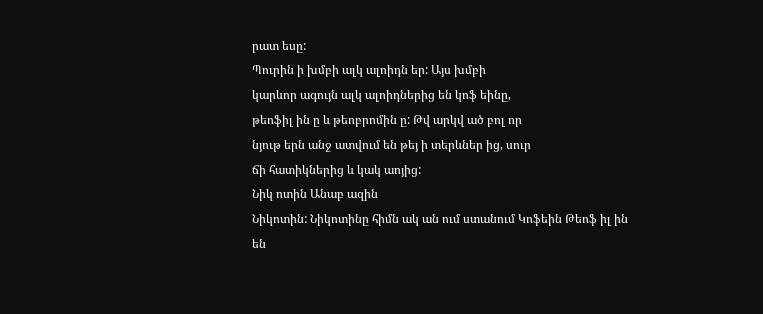րատ եսը:
Պուրին ի խմբի ալկ ալոիդն եր: Այս խմբի
կարևոր ագույն ալկ ալոիդներից են կոֆ եինը,
թեոֆիլ ին ը և թեոբրոմին ը: Թվ արկվ ած բոլ որ
նյութ երն անջ ատվում են թեյ ի տերևներ ից, սուր
ճի հատիկներից և կակ աոյից:
Նիկ ոտին Անաբ ազին
Նիկոտին: Նիկոտինը հիմն ակ ան ում ստանում Կոֆեին Թեոֆ իլ ին
են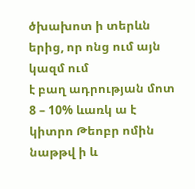ծխախոտ ի տերևն երից, որ ոնց ում այն կազմ ում
է բաղ ադրության մոտ 8 – 10% ևառկ ա է կիտրո Թեոբր ոմին
նաթթվ ի և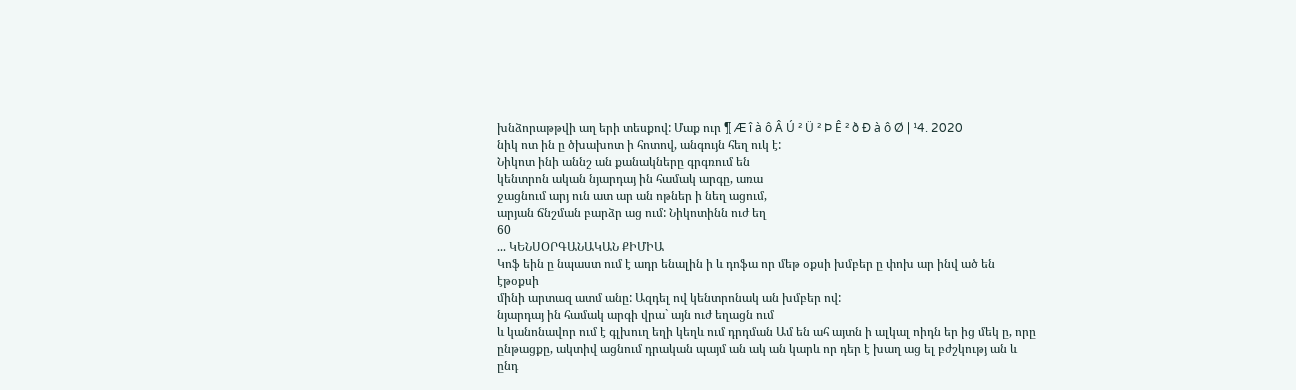խնձորաթթվի աղ երի տեսքով: Մաք ուր ¶ Æ î à ô Â Ú ² Ü ² Þ Ê ² ð Ð à ô Ø | ¹4. 2020
նիկ ոտ ին ը ծխախոտ ի հոտով, անգույն հեղ ուկ է:
Նիկոտ ինի աննշ ան քանակները գրգռում են
կենտրոն ական նյարդայ ին համակ արգը, առա
ջացնում արյ ուն ատ ար ան ոթներ ի նեղ ացում,
արյան ճնշման բարձր աց ում: Նիկոտինն ուժ եղ
60
... ԿԵՆՍՕՐԳԱՆԱԿԱՆ ՔԻՄԻԱ
Կոֆ եին ը նպաստ ում է ադր ենալին ի և դոֆա որ մեթ օքսի խմբեր ը փոխ ար ինվ ած են էթօքսի
մինի արտազ ատմ անը: Ազդել ով կենտրոնակ ան խմբեր ով:
նյարդայ ին համակ արգի վրա` այն ուժ եղացն ում
և կանոնավոր ում է գլխուղ եղի կեղև ում դրդման Ամ են ահ այտն ի ալկալ ոիդն եր ից մեկ ը, որը
ընթացքը, ակտիվ ացնում դրական պայմ ան ակ ան կարև որ դեր է խաղ աց ել բժշկությ ան և ընդ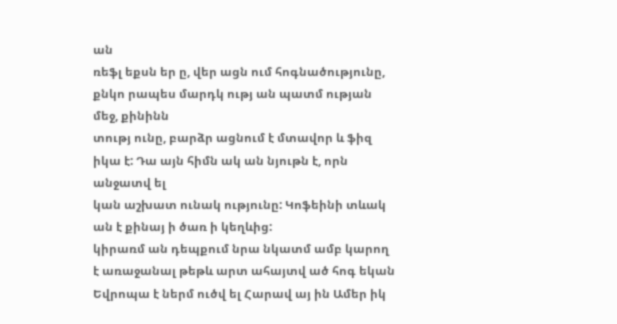ան
ռեֆլ եքսն եր ը, վեր ացն ում հոգնածությունը, քնկո րապես մարդկ ությ ան պատմ ության մեջ, քինինն
տությ ունը, բարձր ացնում է մտավոր և ֆիզ իկա է: Դա այն հիմն ակ ան նյութն է, որն անջատվ ել
կան աշխատ ունակ ությունը: Կոֆեինի տևակ ան է քինայ ի ծառ ի կեղևից:
կիրառմ ան դեպքում նրա նկատմ ամբ կարող
է առաջանալ թեթև արտ ահայտվ ած հոգ եկան Եվրոպա է ներմ ուծվ ել Հարավ այ ին Ամեր իկ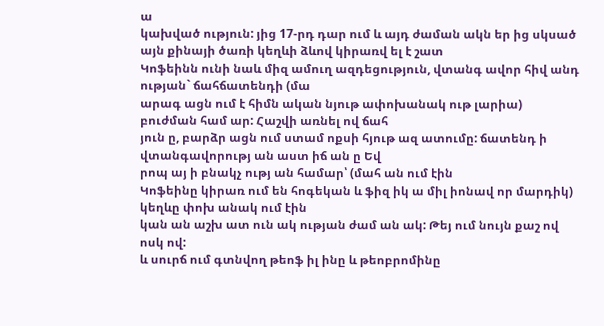ա
կախված ություն: յից 17-րդ դար ում և այդ ժաման ակն եր ից սկսած
այն քինայի ծառի կեղևի ձևով կիրառվ ել է շատ
Կոֆեինն ունի նաև միզ ամուղ ազդեցություն, վտանգ ավոր հիվ անդ ության` ճահճատենդի (մա
արագ ացն ում է հիմն ական նյութ ափոխանակ ութ լարիա) բուժման համ ար: Հաշվի առնել ով ճահ
յուն ը, բարձր ացն ում ստամ ոքսի հյութ ազ ատումը: ճատենդ ի վտանգավորությ ան աստ իճ ան ը Եվ
րոպ այ ի բնակչ ությ ան համար՝ (մահ ան ում էին
Կոֆեինը կիրառ ում են հոգեկան և ֆիզ իկ ա միլ իոնավ որ մարդիկ) կեղևը փոխ անակ ում էին
կան ան աշխ ատ ուն ակ ության ժամ ան ակ: Թեյ ում նույն քաշ ով ոսկ ով:
և սուրճ ում գտնվող թեոֆ իլ ինը և թեոբրոմինը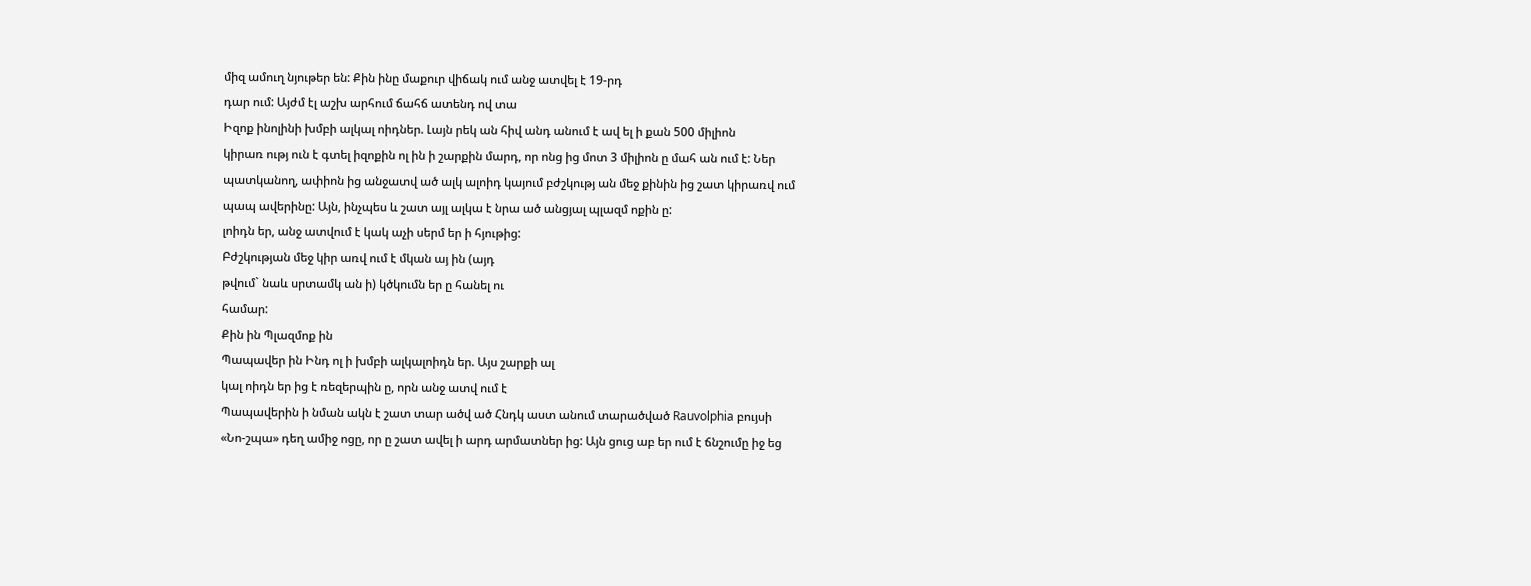միզ ամուղ նյութեր են: Քին ինը մաքուր վիճակ ում անջ ատվել է 19-րդ
դար ում: Այժմ էլ աշխ արհում ճահճ ատենդ ով տա
Իզոք ինոլինի խմբի ալկալ ոիդներ. Լայն րեկ ան հիվ անդ անում է ավ ել ի քան 500 միլիոն
կիրառ ությ ուն է գտել իզոքին ոլ ին ի շարքին մարդ, որ ոնց ից մոտ 3 միլիոն ը մահ ան ում է: Ներ
պատկանող, ափիոն ից անջատվ ած ալկ ալոիդ կայում բժշկությ ան մեջ քինին ից շատ կիրառվ ում
պապ ավերինը: Այն, ինչպես և շատ այլ ալկա է նրա ած անցյալ պլազմ ոքին ը:
լոիդն եր, անջ ատվում է կակ աչի սերմ եր ի հյութից:
Բժշկության մեջ կիր առվ ում է մկան այ ին (այդ
թվում` նաև սրտամկ ան ի) կծկումն եր ը հանել ու
համար:
Քին ին Պլազմոք ին
Պապավեր ին Ինդ ոլ ի խմբի ալկալոիդն եր. Այս շարքի ալ
կալ ոիդն եր ից է ռեզերպին ը, որն անջ ատվ ում է
Պապավերին ի նման ակն է շատ տար ածվ ած Հնդկ աստ անում տարածված Rauvolphia բույսի
«Նո-շպա» դեղ ամիջ ոցը, որ ը շատ ավել ի արդ արմատներ ից: Այն ցուց աբ եր ում է ճնշումը իջ եց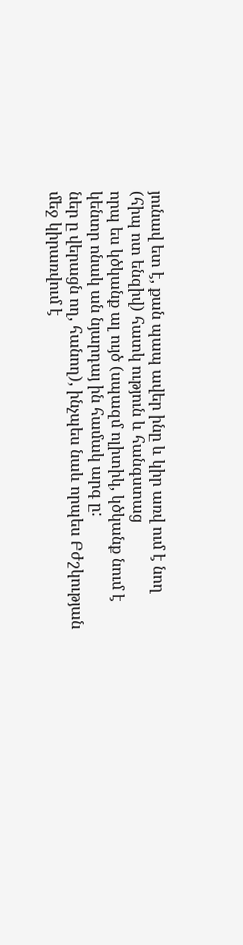յունավ ետ է, քան պապ ավեր ինը և կիր առվ ում է նող (հիպ ոտ ենզիվ) հատկ ություն և հանգստաց
որպ ես կծկանք ալ ույծ (սպազմ ոլիտիկ, կծկանք նում է կենտր ոնակ ան նյարդայ ին համակ արգ ը:
ներ ը վերացն ող, հանող), ինչպես նաև որպես Բժշկության մեջ կիրառվում է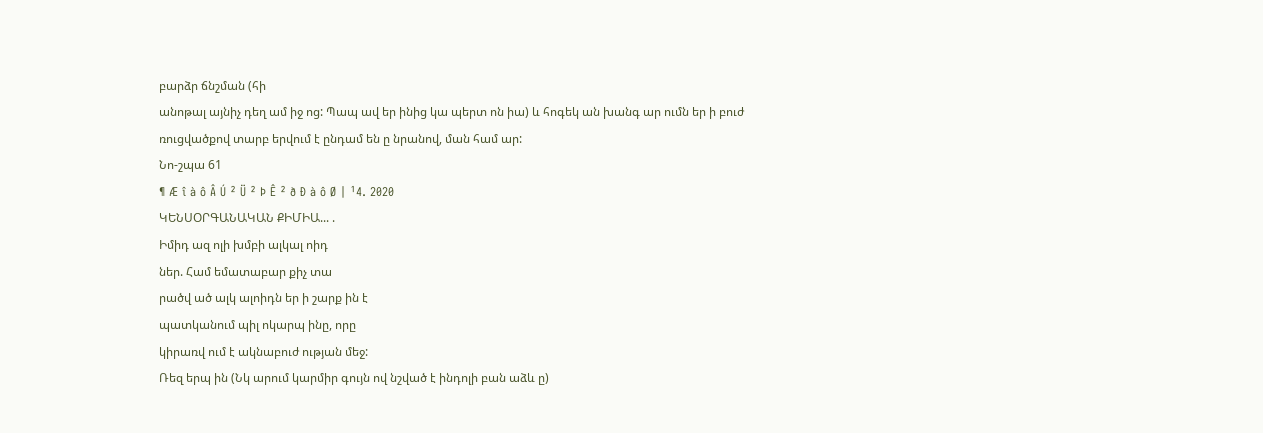բարձր ճնշման (հի
անոթալ այնիչ դեղ ամ իջ ոց: Պապ ավ եր ինից կա պերտ ոն իա) և հոգեկ ան խանգ ար ումն եր ի բուժ
ռուցվածքով տարբ երվում է ընդամ են ը նրանով, ման համ ար:
Նո-շպա 61
¶ Æ î à ô Â Ú ² Ü ² Þ Ê ² ð Ð à ô Ø | ¹4. 2020
ԿԵՆՍՕՐԳԱՆԱԿԱՆ ՔԻՄԻԱ... .
Իմիդ ազ ոլի խմբի ալկալ ոիդ
ներ. Համ եմատաբար քիչ տա
րածվ ած ալկ ալոիդն եր ի շարք ին է
պատկանում պիլ ոկարպ ինը, որը
կիրառվ ում է ակնաբուժ ության մեջ:
Ռեզ երպ ին (Նկ արում կարմիր գույն ով նշված է ինդոլի բան աձև ը)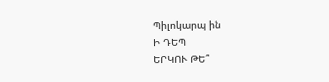Պիլոկարպ ին
Ի ԴԵՊ
ԵՐԿՈՒ ԹԵ՞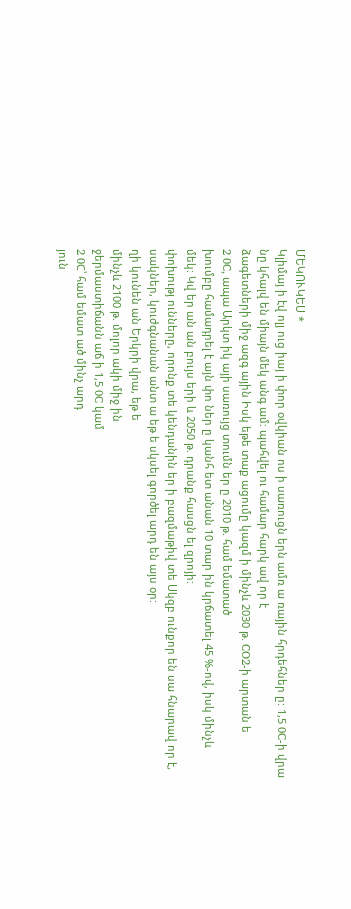ՄԵԿՈՒԿԵՍ *
Կլիմայ ի էվ ոլյ ուց իայ ի փոր օվկիան ոս ի սառուցն երն ամռ ա ռային հրդեհներ ը: 1,5 0C-ի վրա
նը կհալվ են միայն մեկ անգ ամ: պահվել ու համար հարկ ավ որ է
ձագետների միջ ազգ ային Իսկ եթե տաք ացումը կազմ ի մինչև 2030 թ. CO2-ի արտան ե
2 0C, ապա Արկտ իկ այի սառույց տումն եր ը 2010 թ. համ եմատած
խումբը համադրել է այն փո ներ ը կանհ ետ անան 10 տար ին կրճատել 45 %-ով, իսկ մինչև
մեկ: Կվ եր ան ան բույս երի և 2050 թ. դրանք հասցն ել զրոյի:
փոխությ ունները, որոնք տե կենդանին եր ի բազմաթիվ տե Սկզբ ունքոր են սա հնարավ որ է,
սակներ, կուժգնանան անտ ա եթ ե սկսել գործել արդ են այս օր:
ղի կունեն ան Երկրի վրա, եթ ե
մինչև 2100 թ. մոլոր ակի միջ ին
ջերմաստիճանն աճ ի 1,5 0C կամ
2 0C՝ համ եմատ ած մինչ արդ
յուն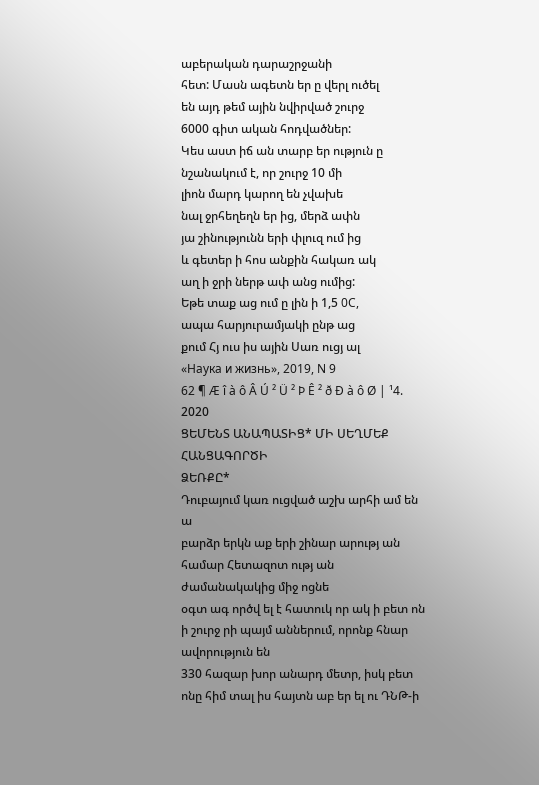աբերական դարաշրջանի
հետ: Մասն ագետն եր ը վերլ ուծել
են այդ թեմ ային նվիրված շուրջ
6000 գիտ ական հոդվածներ:
Կես աստ իճ ան տարբ եր ություն ը
նշանակում է, որ շուրջ 10 մի
լիոն մարդ կարող են չվախե
նալ ջրհեղեղն եր ից, մերձ ափն
յա շինությունն երի փլուզ ում ից
և գետեր ի հոս անքին հակառ ակ
աղ ի ջրի ներթ ափ անց ումից:
Եթե տաք աց ում ը լին ի 1,5 0C,
ապա հարյուրամյակի ընթ աց
քում Հյ ուս իս ային Սառ ուցյ ալ
«Наука и жизнь», 2019, N 9
62 ¶ Æ î à ô Â Ú ² Ü ² Þ Ê ² ð Ð à ô Ø | ¹4. 2020
ՑԵՄԵՆՏ ԱՆԱՊԱՏԻՑ* ՄԻ ՍԵՂՄԵՔ ՀԱՆՑԱԳՈՐԾԻ
ՁԵՌՔԸ*
Դուբայում կառ ուցված աշխ արհի ամ են ա
բարձր երկն աք երի շինար արությ ան համար Հետազոտ ությ ան ժամանակակից միջ ոցնե
օգտ ագ ործվ ել է հատուկ որ ակ ի բետ ոն ի շուրջ րի պայմ աններում, որոնք հնար ավորություն են
330 հազար խոր անարդ մետր, իսկ բետ ոնը հիմ տալ իս հայտն աբ եր ել ու ԴՆԹ-ի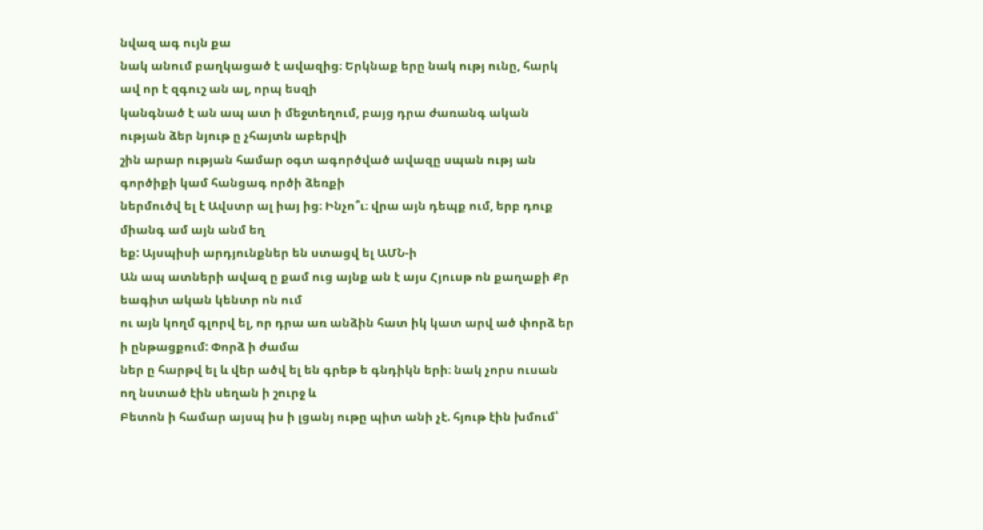նվազ ագ ույն քա
նակ անում բաղկացած է ավազից։ Երկնաք երը նակ ությ ունը, հարկ ավ որ է զգուշ ան ալ, որպ եսզի
կանգնած է ան ապ ատ ի մեջտեղում, բայց դրա ժառանգ ական ության ձեր նյութ ը չհայտն աբերվի
շին արար ության համար օգտ ագործված ավազը սպան ությ ան գործիքի կամ հանցագ ործի ձեռքի
ներմուծվ ել է Ավստր ալ իայ ից։ Ինչո՞ւ։ վրա այն դեպք ում, երբ դուք միանգ ամ այն անմ եղ
եք: Այսպիսի արդյունքներ են ստացվ ել ԱՄՆ-ի
Ան ապ ատների ավազ ը քամ ուց այնք ան է այս Հյուսթ ոն քաղաքի Քր եագիտ ական կենտր ոն ում
ու այն կողմ գլորվ ել, որ դրա առ անձին հատ իկ կատ արվ ած փորձ եր ի ընթացքում: Փորձ ի ժամա
ներ ը հարթվ ել և վեր ածվ ել են գրեթ ե գնդիկն երի։ նակ չորս ուսան ող նստած էին սեղան ի շուրջ և
Բետոն ի համար այսպ իս ի լցանյ ութը պիտ անի չէ. հյութ էին խմում՝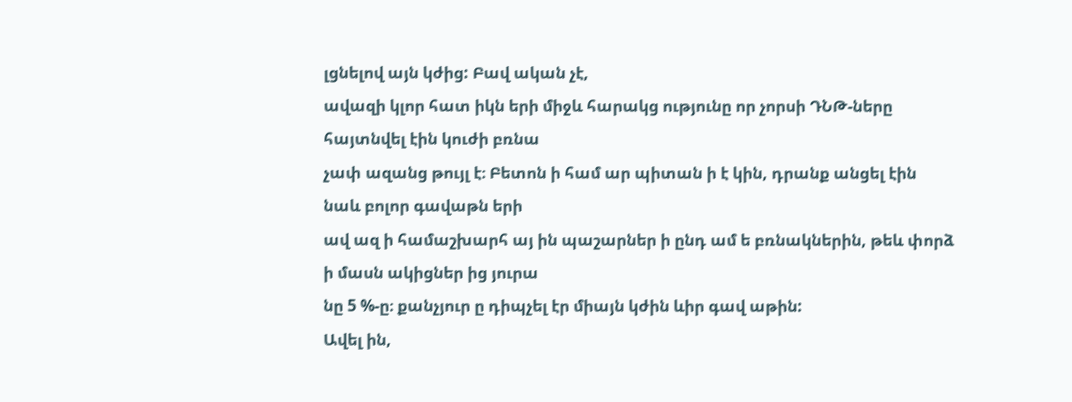լցնելով այն կժից: Բավ ական չէ,
ավազի կլոր հատ իկն երի միջև հարակց ությունը որ չորսի ԴՆԹ-ները հայտնվել էին կուժի բռնա
չափ ազանց թույլ է։ Բետոն ի համ ար պիտան ի է կին, դրանք անցել էին նաև բոլոր գավաթն երի
ավ ազ ի համաշխարհ այ ին պաշարներ ի ընդ ամ ե բռնակներին, թեև փորձ ի մասն ակիցներ ից յուրա
նը 5 %-ը։ քանչյուր ը դիպչել էր միայն կժին ևիր գավ աթին:
Ավել ին,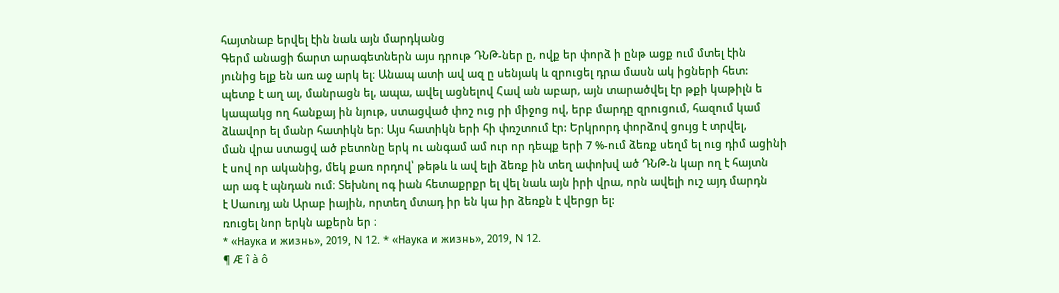հայտնաբ երվել էին նաև այն մարդկանց
Գերմ անացի ճարտ արագետներն այս դրութ ԴՆԹ-ներ ը, ովք եր փորձ ի ընթ ացք ում մտել էին
յունից ելք են առ աջ արկ ել։ Անապ ատի ավ ազ ը սենյակ և զրուցել դրա մասն ակ իցների հետ:
պետք է աղ ալ, մանրացն ել, ապա, ավել ացնելով Հավ ան աբար, այն տարածվել էր թքի կաթիլն ե
կապակց ող հանքայ ին նյութ, ստացված փոշ ուց րի միջոց ով, երբ մարդը զրուցում, հազում կամ
ձևավոր ել մանր հատիկն եր։ Այս հատիկն երի հի փռշտում էր: Երկրորդ փորձով ցույց է տրվել,
ման վրա ստացվ ած բետոնը երկ ու անգամ ամ ուր որ դեպք երի 7 %-ում ձեռք սեղմ ել ուց դիմ ացինի
է սով որ ականից, մեկ քառ որդով՝ թեթև և ավ ելի ձեռք ին տեղ ափոխվ ած ԴՆԹ-ն կար ող է հայտն
ար ագ է պնդան ում։ Տեխնոլ ոգ իան հետաքրքր ել վել նաև այն իրի վրա, որն ավելի ուշ այդ մարդն
է Սաուդյ ան Արաբ իային, որտեղ մտադ իր են կա իր ձեռքն է վերցր ել:
ռուցել նոր երկն աքերն եր ։
* «Наука и жизнь», 2019, N 12. * «Наука и жизнь», 2019, N 12.
¶ Æ î à ô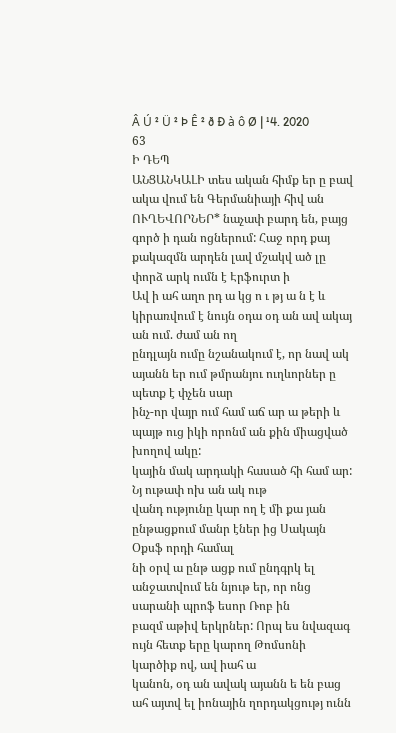Â Ú ² Ü ² Þ Ê ² ð Ð à ô Ø | ¹4. 2020
63
Ի ԴԵՊ
ԱՆՑԱՆԿԱԼԻ տես ական հիմք եր ը բավ ակա վում են Գերմանիայի հիվ ան
ՈՒՂԵՎՈՐՆԵՐ* նաչափ բարդ են, բայց գործ ի դան ոցներում: Հաջ որդ քայ
քակազմն արդեն լավ մշակվ ած լը փորձ արկ ումն է Էրֆուրտ ի
Ավ ի ահ աղո րդ ա կց ո ւ թյ ա ն է և կիրառվում է նույն օդա օդ ան ավ ակայ ան ում. ժամ ան ող
ընդլայն ումը նշանակում է, որ նավ ակ այանն եր ում թմրանյու ուղևորներ ը պետք է փչեն սար
ինչ-որ վայր ում համ աճ ար ա թերի և պայթ ուց իկի որոնմ ան քին միացված խողով ակը:
կային մակ արդակի հասած հի համ ար: Նյ ութափ ոխ ան ակ ութ
վանդ ությունը կար ող է մի քա յան ընթացքում մանր էներ ից Սակայն Օքսֆ որդի համալ
նի օրվ ա ընթ ացք ում ընդգրկ ել անջատվում են նյութ եր, որ ոնց սարանի պրոֆ եսոր Ռոբ ին
բազմ աթիվ երկրներ: Որպ ես նվազագ ույն հետք երը կարող Թոմսոնի կարծիք ով, ավ իահ ա
կանոն, օդ ան ավակ այանն ե են բաց ահ այտվ ել իոնային ղորդակցությ ունն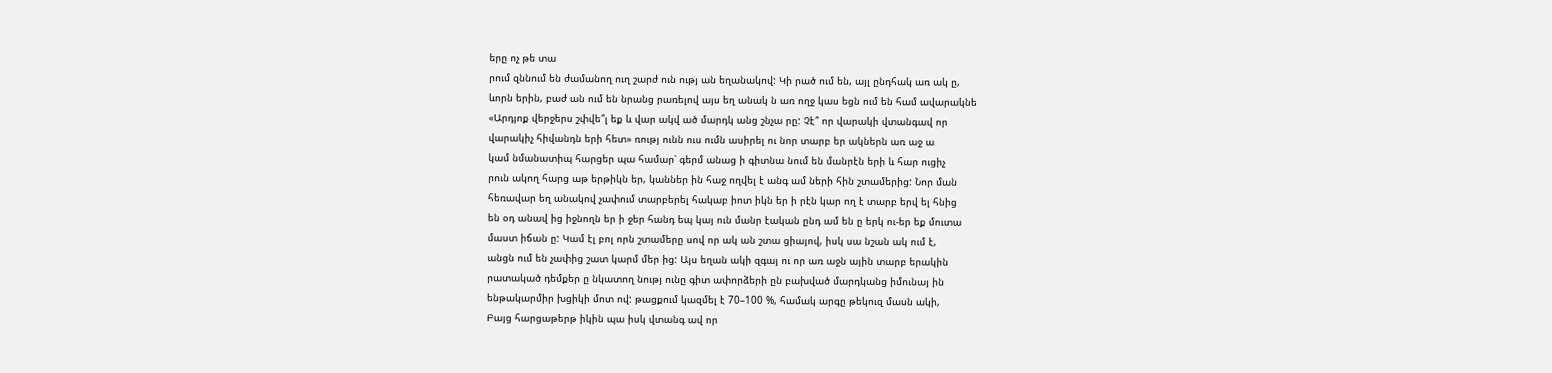երը ոչ թե տա
րում զննում են ժամանող ուղ շարժ ուն ությ ան եղանակով: Կի րած ում են, այլ ընդհակ առ ակ ը,
ևորն երին, բաժ ան ում են նրանց րառելով այս եղ անակ ն առ ողջ կաս եցն ում են համ ավարակնե
«Արդյոք վերջերս շփվե՞լ եք և վար ակվ ած մարդկ անց շնչա րը: Չէ՞ որ վարակի վտանգավ որ
վարակիչ հիվանդն երի հետ» ռությ ունն ուս ումն ասիրել ու նոր տարբ եր ակներն առ աջ ա
կամ նմանատիպ հարցեր պա համար՝ գերմ անաց ի գիտնա նում են մանրէն երի և հար ուցիչ
րուն ակող հարց աթ երթիկն եր, կաններ ին հաջ ողվել է անգ ամ ների հին շտամերից: Նոր ման
հեռավար եղ անակով չափում տարբերել հակաբ իոտ իկն եր ի րէն կար ող է տարբ երվ ել հնից
են օդ անավ ից իջնողն եր ի ջեր հանդ եպ կայ ուն մանր էական ընդ ամ են ը երկ ու-եր եք մուտա
մաստ իճան ը: Կամ էլ բոլ որն շտամերը սով որ ակ ան շտա ցիայով, իսկ սա նշան ակ ում է,
անցն ում են չափից շատ կարմ մեր ից: Այս եղան ակի զգայ ու որ առ աջն ային տարբ երակին
րատակած դեմքեր ը նկատող նությ ունը գիտ ափորձերի ըն բախված մարդկանց իմունայ ին
ենթակարմիր խցիկի մոտ ով: թացքում կազմել է 70–100 %, համակ արգը թեկուզ մասն ակի,
Բայց հարցաթերթ իկին պա իսկ վտանգ ավ որ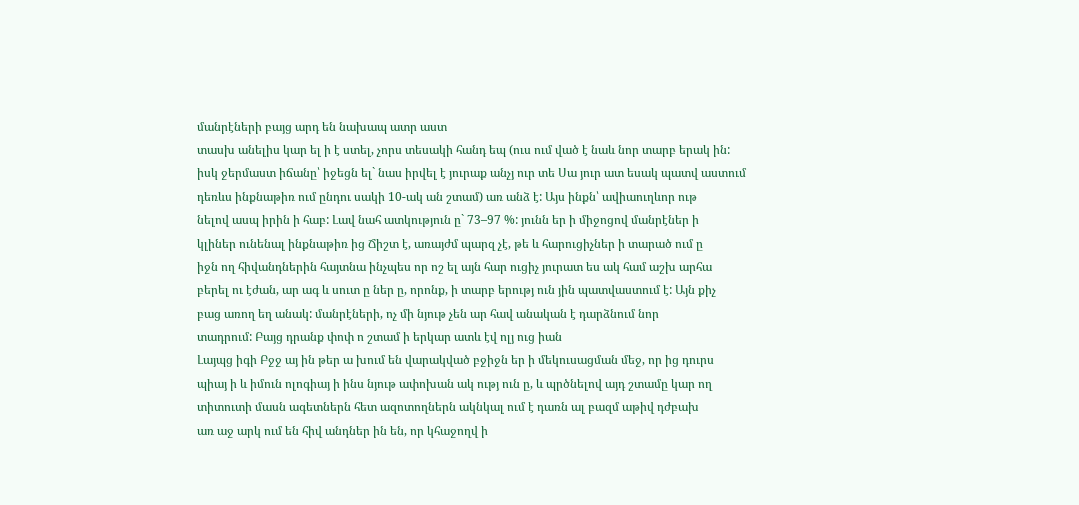մանրէների բայց արդ են նախապ ատր աստ
տասխ անելիս կար ել ի է ստել, չորս տեսակի հանդ եպ (ուս ում ված է նաև նոր տարբ երակ ին:
իսկ ջերմաստ իճանը՝ իջեցն ել` նաս իրվել է յուրաք անչյ ուր տե Սա յուր ատ եսակ պատվ աստում
դեռևս ինքնաթիռ ում ընդու սակի 10-ակ ան շտամ) առ անձ է: Այս ինքն՝ ավիաուղևոր ութ
նելով ասպ իրին ի հաբ: Լավ նահ ատկություն ը` 73–97 %: յունն եր ի միջոցով մանրէներ ի
կլիներ ունենալ ինքնաթիռ ից Ճիշտ է, առայժմ պարզ չէ, թե և հարուցիչներ ի տարած ում ը
իջն ող հիվանդներին հայտնա ինչպես որ ոշ ել այն հար ուցիչ յուրատ ես ակ համ աշխ արհա
բերել ու էժան, ար ագ և սուտ ը ներ ը, որոնք, ի տարբ երությ ուն յին պատվաստում է: Այն քիչ
բաց առող եղ անակ: մանրէների, ոչ մի նյութ չեն ար հավ անական է դարձնում նոր
տադրում: Բայց դրանք փոփ ո շտամ ի երկար ատև էվ ոլյ ուց իան
Լայպց իգի Բջջ այ ին թեր ա խում են վարակված բջիջն եր ի մեկուսացման մեջ, որ ից դուրս
պիայ ի և իմուն ոլոգիայ ի ինս նյութ ափոխան ակ ությ ուն ը, և պրծնելով այդ շտամը կար ող
տիտուտի մասն ագետներն հետ ազոտողներն ակնկալ ում է դառն ալ բազմ աթիվ դժբախ
առ աջ արկ ում են հիվ անդներ ին են, որ կհաջողվ ի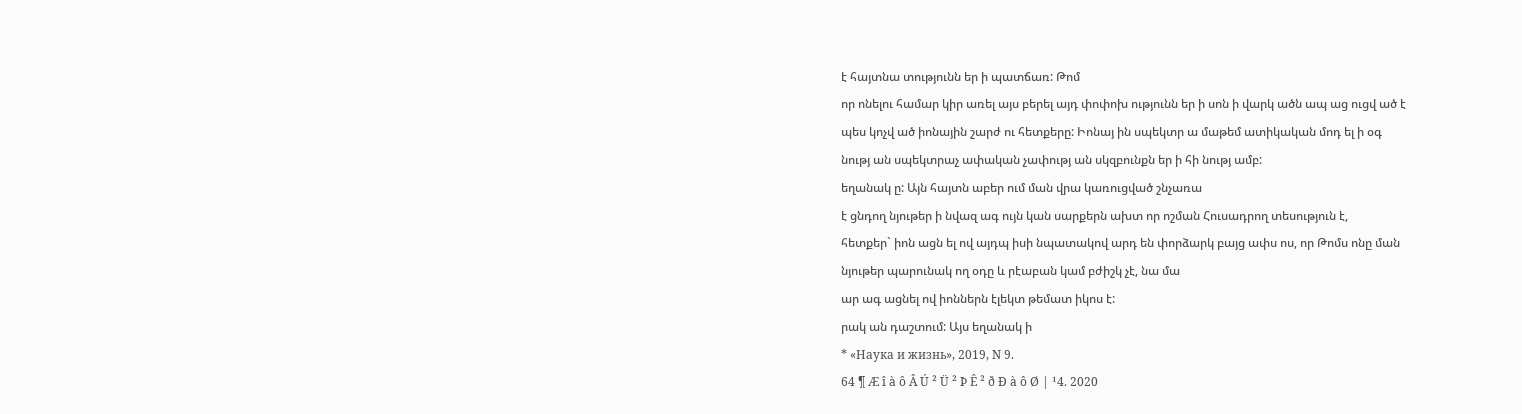է հայտնա տությունն եր ի պատճառ: Թոմ
որ ոնելու համար կիր առել այս բերել այդ փոփոխ ությունն եր ի սոն ի վարկ ածն ապ աց ուցվ ած է
պես կոչվ ած իոնային շարժ ու հետքերը: Իոնայ ին սպեկտր ա մաթեմ ատիկական մոդ ել ի օգ
նությ ան սպեկտրաչ ափական չափությ ան սկզբունքն եր ի հի նությ ամբ:
եղանակ ը: Այն հայտն աբեր ում ման վրա կառուցված շնչառա
է ցնդող նյութեր ի նվազ ագ ույն կան սարքերն ախտ որ ոշման Հուսադրող տեսություն է,
հետքեր` իոն ացն ել ով այդպ իսի նպատակով արդ են փորձարկ բայց ափս ոս, որ Թոմս ոնը ման
նյութեր պարունակ ող օդը և րէաբան կամ բժիշկ չէ, նա մա
ար ագ ացնել ով իոններն էլեկտ թեմատ իկոս է:
րակ ան դաշտում: Այս եղանակ ի
* «Наука и жизнь», 2019, N 9.
64 ¶ Æ î à ô Â Ú ² Ü ² Þ Ê ² ð Ð à ô Ø | ¹4. 2020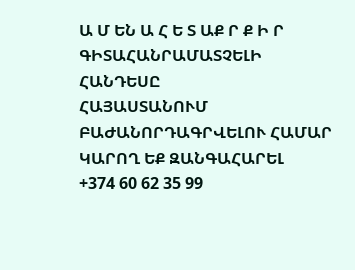Ա Մ ԵՆ Ա Հ Ե Տ ԱՔ Ր Ք Ի Ր
ԳԻՏԱՀԱՆՐԱՄԱՏՉԵԼԻ
ՀԱՆԴԵՍԸ
ՀԱՅԱՍՏԱՆՈՒՄ
ԲԱԺԱՆՈՐԴԱԳՐՎԵԼՈՒ ՀԱՄԱՐ
ԿԱՐՈՂ ԵՔ ԶԱՆԳԱՀԱՐԵԼ
+374 60 62 35 99